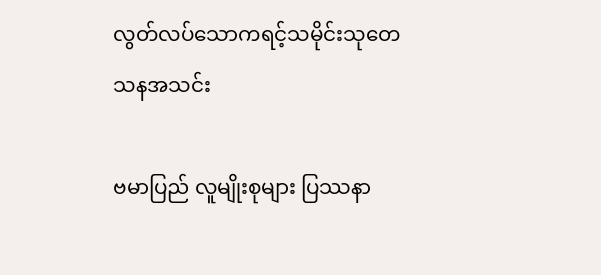လွတ်လပ်သောကရင့်သမိုင်းသုတေသနအသင်း

ဗမာပြည် လူမျိုးစုများ ပြဿနာ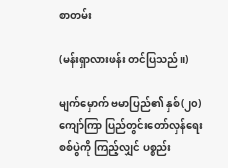စာတမ်း

(မန်းရှာလားဖန်း တင်ပြသည်။)

မျက်မှောက် ဗမာပြည်၏ နှစ်(၂၀)ကျော်ကြာ ပြည်တွင်းတော်လှန်ရေး စစ်ပွဲကို ကြည့်လျှင် ပစ္စည်း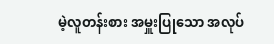မဲ့လူတန်းစား အမှူးပြုသော အလုပ်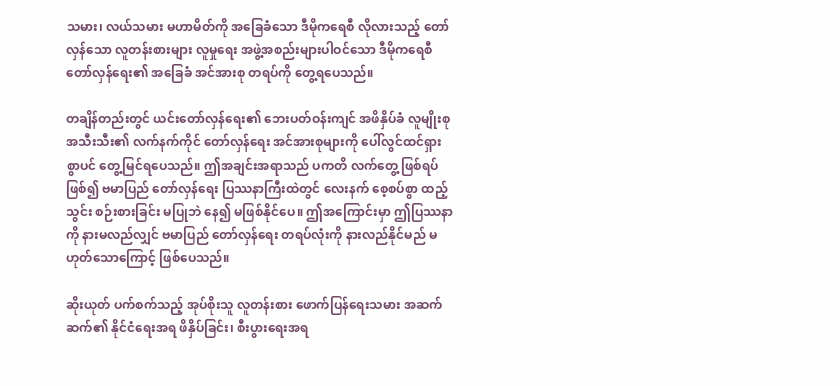သမား၊ လယ်သမား မဟာမိတ်ကို အခြေခံသော ဒီမိုကရေစီ လိုလားသည့် တော်လှန်သော လူတန်းစားများ လူမှုရေး အဖွဲ့အစည်းများပါဝင်သော ဒီမိုကရေစီ တော်လှန်ရေး၏ အခြေခံ အင်အားစု တရပ်ကို တွေ့ရပေသည်။

တချိန်တည်းတွင် ယင်းတော်လှန်ရေး၏ ဘေးပတ်ဝန်းကျင် အဖိနှိပ်ခံ လူမျိုးစု အသီးသီး၏ လက်နက်ကိုင် တော်လှန်ရေး အင်အားစုများကို ပေါ်လွင်ထင်ရှားစွာပင် တွေ့မြင်ရပေသည်။ ဤအချင်းအရာသည် ပကတိ လက်တွေ့ ဖြစ်ရပ်ဖြစ်၍ ဗမာပြည် တော်လှန်ရေး ပြဿနာကြီးထဲတွင် လေးနက် စေ့စပ်စွာ ထည့်သွင်း စဉ်းစားခြင်း မပြုဘဲ နေ၍ မဖြစ်နိုင်ပေ။ ဤအကြောင်းမှာ ဤပြဿနာကို နားမလည်လျှင် ဗမာပြည် တော်လှန်ရေး တရပ်လုံးကို နားလည်နိုင်မည် မဟုတ်သောကြောင့် ဖြစ်ပေသည်။

ဆိုးယုတ် ပက်စက်သည့် အုပ်စိုးသူ လူတန်းစား ဖောက်ပြန်ရေးသမား အဆက်ဆက်၏ နိုင်ငံရေးအရ ဖိနှိပ်ခြင်း၊ စီးပွားရေးအရ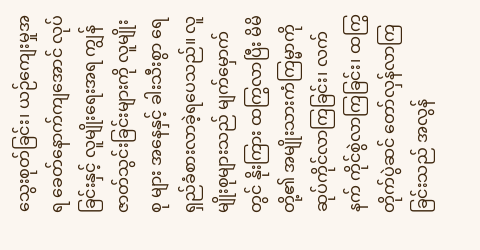သွေးစုတ်ခြင်း၊ ယဉ်ကျေးမှုအရ ခေတ်နောက်ကျအောင် လုပ်ခြင်းနှင့် လူမျိုးရေးအရ ကျွန်ဇာတ်သွင်းခြင်းများကို လူမျိုးစု များ အနေနှင့် ခါးသီးစွာ ရေရှည်ခံစားလာခဲ့ရပေသည်။ လူမျိုးစုများသည် မျက်မှောက်တွင် နိုးကြား ထကြွလာပြီး မိမိတို့၏ အမျိုးသားကံကြမ္မာကို ဆုပ်ကိုင်လာကြခြင်း၊ လက်နက် ကိုင်စွဲလာကြခြင်း၊ ထကြွတိုက်ပွဲဆင် တော်လှန်လာကြခြင်းသည် အလွန်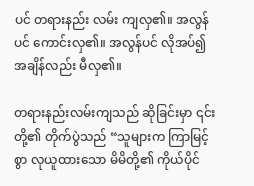ပင် တရားနည်း လမ်း ကျလှ၏။ အလွန်ပင် ကောင်းလှ၏။ အလွန်ပင် လိုအပ်၍ အချိန်လည်း မီလှ၏။

တရားနည်းလမ်းကျသည် ဆိုခြင်းမှာ ၎င်းတို့၏ တိုက်ပွဲသည် “သူများက ကြာမြင့်စွာ လုယူထားသော မိမိတို့၏ ကိုယ်ပိုင်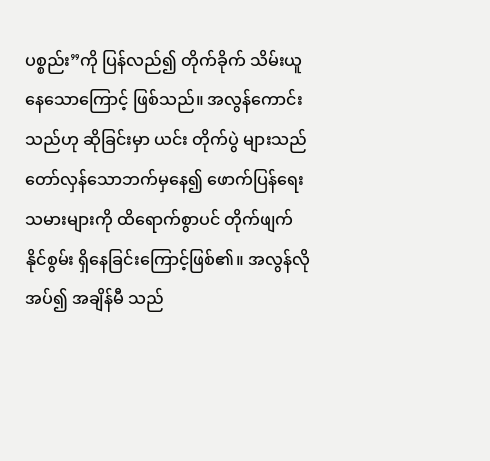ပစ္စည်း”ကို ပြန်လည်၍ တိုက်ခိုက် သိမ်းယူနေသောကြောင့် ဖြစ်သည်။ အလွန်ကောင်းသည်ဟု ဆိုခြင်းမှာ ယင်း တိုက်ပွဲ များသည် တော်လှန်သောဘက်မှနေ၍ ဖောက်ပြန်ရေးသမားများကို ထိရောက်စွာပင် တိုက်ဖျက်နိုင်စွမ်း ရှိနေခြင်းကြောင့်ဖြစ်၏။ အလွန်လိုအပ်၍ အချိန်မီ သည်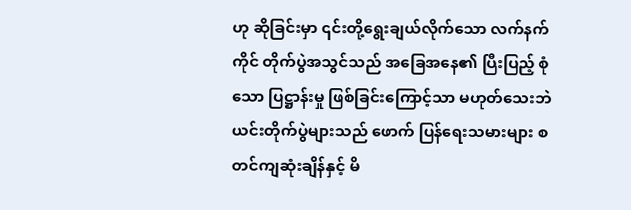ဟု ဆိုခြင်းမှာ ၎င်းတို့ရွေးချယ်လိုက်သော လက်နက်ကိုင် တိုက်ပွဲအသွင်သည် အခြေအနေ၏ ပြီးပြည့် စုံသော ပြဋ္ဌာန်းမှု ဖြစ်ခြင်းကြောင့်သာ မဟုတ်သေးဘဲ ယင်းတိုက်ပွဲများသည် ဖောက် ပြန်ရေးသမားများ စတင်ကျဆုံးချိန်နှင့် မိ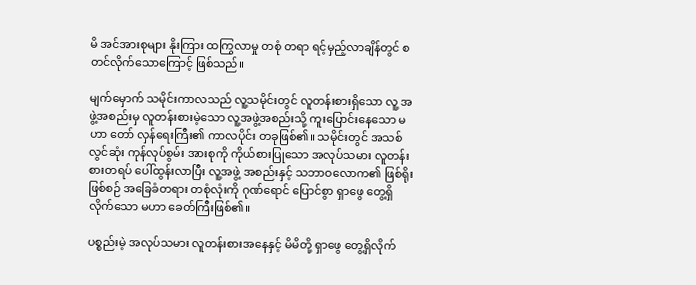မိ အင်အားစုများ နိုးကြား ထကြွလာမှု တစုံ တရာ ရင့်မှည့်လာချိန်တွင် စတင်လိုက်သောကြောင့် ဖြစ်သည်။

မျက်မှောက် သမိုင်းကာလသည် လူ့သမိုင်းတွင် လူတန်းစားရှိသော လူ့ အဖွဲ့အစည်းမှ လူတန်းစားမဲ့သော လူ့အဖွဲ့အစည်းသို့ ကူးပြောင်းနေသော မဟာ တော် လှန်ရေးကြီး၏ ကာလပိုင်း တခုဖြစ်၏။ သမိုင်းတွင် အသစ်လွင်ဆုံး ကုန်လုပ်စွမ်း အားစုကို ကိုယ်စားပြုသော အလုပ်သမား လူတန်းစားတရပ် ပေါ်ထွန်းလာပြီး လူ့အဖွဲ့ အစည်းနှင့် သဘာဝ‌လောက၏ ဖြစ်ရိုးဖြစ်စဉ် အခြေခံတရား တစုံလုံးကို ဂုဏ်ရောင် ပြောင်စွာ ရှာဖွေ တွေ့ရှိလိုက်သော မဟာ ခေတ်ကြီးဖြစ်၏။

ပစ္စည်းမဲ့ အလုပ်သမား လူတန်းစားအနေနှင့် မိမိတို့ ရှာဖွေ တွေ့ရှိလိုက်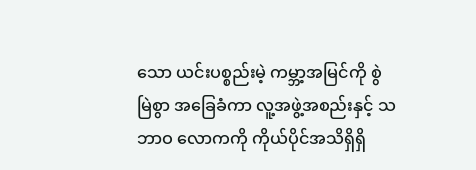သော ယင်းပစ္စည်းမဲ့ ကမ္ဘာ့အမြင်ကို စွဲမြဲစွာ အခြေခံကာ လူ့အဖွဲ့အစည်းနှင့် သဘာဝ လောကကို ကိုယ်ပိုင်အသိရှိရှိ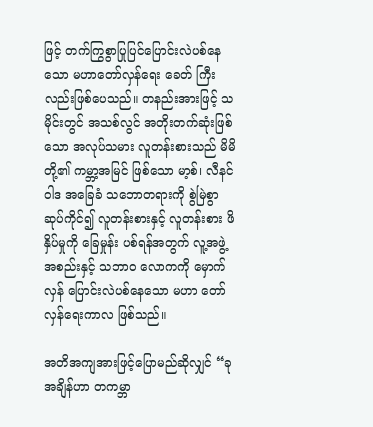ဖြင့် တက်ကြွစွာပြုပြင်ပြောင်းလဲပစ်နေသော မဟာတော်လှန်ရေး ခေတ် ကြီးလည်းဖြစ်ပေသည်။ တနည်းအားဖြင့် သမိုင်းတွင် အသစ်လွင် အတိုးတက်ဆုံးဖြစ်သော အလုပ်သမား လူတန်းစားသည် မိမိတို့၏ ကမ္ဘာ့အမြင် ဖြစ်သော မာ့စ်၊ လီနင်ဝါဒ အခြေခံ သဘောတရားကို စွဲမြဲစွာ ဆုပ်ကိုင်၍ လူတန်းစားနှင့် လူတန်းစား ဖိနှိပ်မှုကို ခြေမှုန်း ပစ်ရန်အတွက် လူ့အဖွဲ့အစည်းနှင့် သဘာဝ လောကကို မှောက်လှန် ပြောင်းလဲပစ်နေသော မဟာ တော်လှန်ရေးကာလ ဖြစ်သည်။

အတိအကျအားဖြင့်ပြောမည်ဆိုလျှင် “ခုအချိန်ဟာ တကမ္ဘာ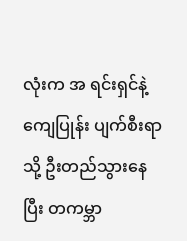လုံးက အ ရင်းရှင်နဲ့ ကျေပြုန်း ပျက်စီးရာသို့ ဦးတည်သွားနေပြီး တကမ္ဘာ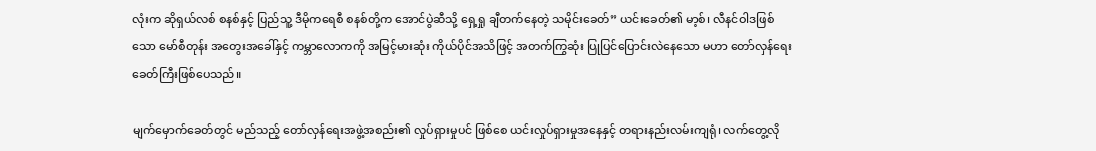လုံးက ဆိုရှယ်လစ် စနစ်နှင့် ပြည်သူ့ ဒီမိုကရေစီ စနစ်တို့က အောင်ပွဲဆီသို့ ရှေ့ရှု ချီတက်နေတဲ့ သမိုင်းခေတ်” ယင်းခေတ်၏ မာ့စ်၊ လီနင်ဝါဒဖြစ်သော မော်စီတုန်း အတွေးအခေါ်နှင့် ကမ္ဘာလောကကို အမြင့်မားဆုံး ကိုယ်ပိုင်အသိဖြင့် အတက်ကြွဆုံး ပြုပြင်ပြောင်းလဲနေသော မဟာ တော်လှန်ရေး ခေတ်ကြီးဖြစ်ပေသည်။

မျက်မှောက်ခေတ်တွင် မည်သည့် တော်လှန်ရေးအဖွဲ့အစည်း၏ လှုပ်ရှားမှုပင် ဖြစ်စေ ယင်းလှုပ်ရှားမှုအနေနှင့် တရားနည်းလမ်းကျရုံ၊ လက်တွေ့လို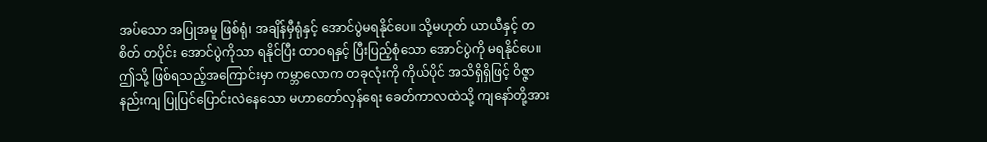အပ်သော အပြုအမူ ဖြစ်ရုံ၊ အချိန်မှီရုံနှင့် အောင်ပွဲမရနိုင်ပေ။ သို့မဟုတ် ယာယီနှင့် တစိတ် တပိုင်း အောင်ပွဲကိုသာ ရနိုင်ပြီး ထာဝရနှင့် ပြီးပြည့်စုံသော အောင်ပွဲကို မရနိုင်ပေ။ ဤသို့ ဖြစ်ရသည့်အကြောင်းမှာ ကမ္ဘာလောက တခုလုံးကို ကိုယ်ပိုင် အသိရှိရှိဖြင့် ဝိဇ္ဇာနည်းကျ ပြုပြင်ပြောင်းလဲနေသော မဟာတော်လှန်ရေး ခေတ်ကာလထဲသို့ ကျနော်တို့အား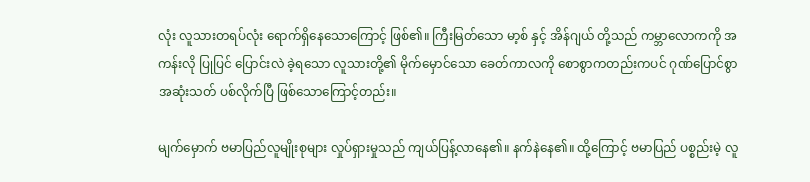လုံး လူသားတရပ်လုံး ရောက်ရှိနေသောကြောင့် ဖြစ်၏။ ကြီးမြတ်သော မာ့စ် နှင့် အိန်ဂျယ် တို့သည် ကမ္ဘာလောကကို အကန်းလို ပြုပြင် ပြောင်းလဲ ခဲ့ရသော လူသားတို့၏ မိုက်မှောင်သော ခေတ်ကာလကို စောစွာကတည်းကပင် ဂုဏ်ပြောင်စွာ အဆုံးသတ် ပစ်လိုက်ပြီ ဖြစ်သောကြောင့်တည်း။

မျက်မှောက် ဗမာပြည်လူမျိုးစုများ လှုပ်ရှားမှုသည် ကျယ်ပြန့်လာနေ၏။ နက်နဲနေ၏။ ထို့ကြောင့် ဗမာပြည် ပစ္စည်းမဲ့ လူ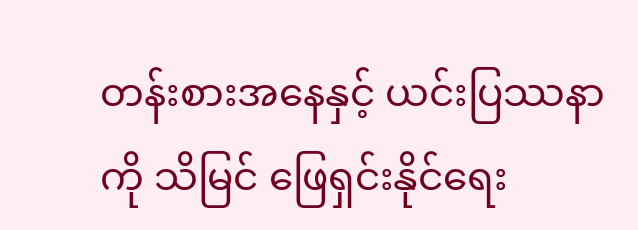တန်းစားအနေနှင့် ယင်းပြဿနာကို သိမြင် ဖြေရှင်းနိုင်ရေး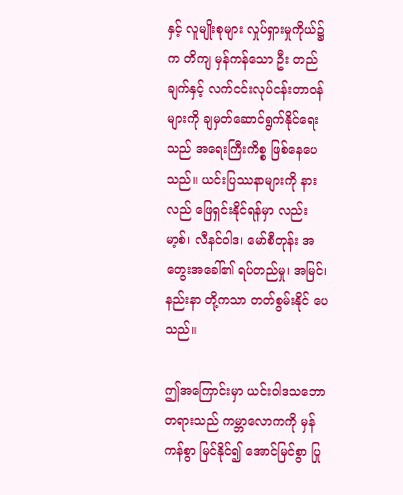နှင့် လူမျိုးစုများ လှုပ်ရှားမှုကိုယ်၌က တိကျ မှန်ကန်သော ဦး တည်ချက်နှင့် လက်ငင်းလုပ်ငန်းတာဝန်များကို ချမှတ်ဆောင်ရွက်နိုင်ရေးသည် အရေးကြီးကိစ္စ ဖြစ်နေပေသည်။ ယင်းပြဿနာများကို နားလည် ဖြေရှင်းနိုင်ရန်မှာ လည်း မာ့စ်၊ လီနင်ဝါဒ၊ မော်စီတုန်း အတွေးအခေါ်၏ ရပ်တည်မှု၊ အမြင်၊ နည်းနာ တို့ကသာ တတ်စွမ်းနိုင် ပေသည်။

ဤအကြောင်းမှာ ယင်းဝါဒသဘောတရားသည် ကမ္ဘာလောကကို မှန်ကန်စွာ မြင်နိုင်၍ အောင်မြင်စွာ ပြု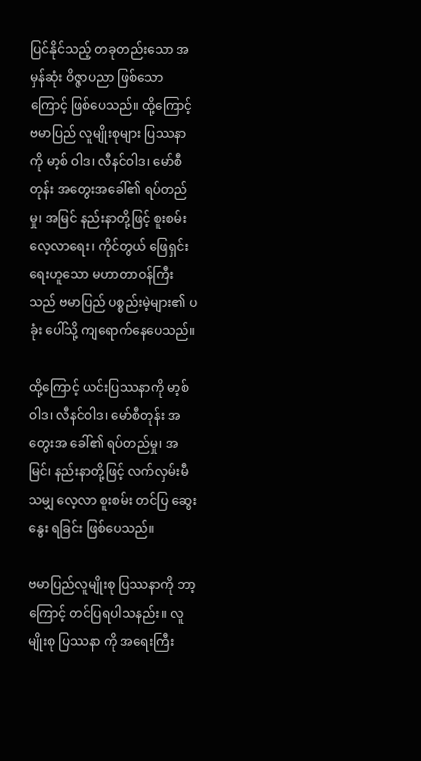ပြင်နိုင်သည့် တခုတည်းသော အမှန်ဆုံး ဝိဇ္ဇာပညာ ဖြစ်သော ကြောင့် ဖြစ်ပေသည်။ ထို့ကြောင့် ဗမာပြည် လူမျိုးစုများ ပြဿနာကို မာ့စ် ဝါဒ၊ လီနင်ဝါဒ၊ မော်စီတုန်း အတွေးအခေါ်၏ ရပ်တည်မှု၊ အမြင် နည်းနာတို့ဖြင့် စူးစမ်း လေ့လာရေး၊ ကိုင်တွယ် ဖြေရှင်းရေးဟူသော မဟာတာဝန်ကြီးသည် ဗမာပြည် ပစ္စည်းမဲ့များ၏ ပခုံး ပေါ်သို့ ကျရောက်နေပေသည်။

ထို့ကြောင့် ယင်းပြဿနာကို မာ့စ်ဝါဒ၊ လီနင်ဝါဒ၊ မော်စီတုန်း အတွေးအ ခေါ်၏ ရပ်တည်မှု၊ အမြင်၊ နည်းနာတို့ဖြင့် လက်လှမ်းမီသမျှ လေ့လာ စူးစမ်း တင်ပြ ဆွေးနွေး ရခြင်း ဖြစ်ပေသည်။

ဗမာပြည်လူမျိုးစု ပြဿနာကို ဘာ့ကြောင့် တင်ပြရပါသနည်း။ လူမျိုးစု ပြဿနာ ကို အရေးကြီး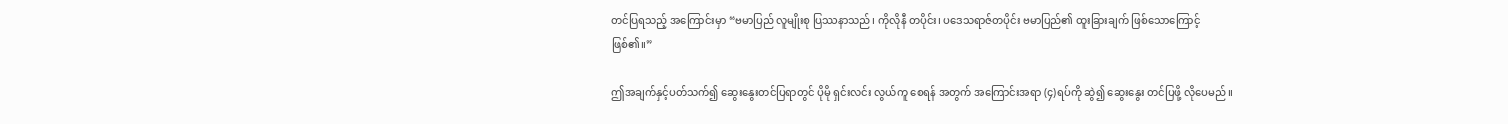တင်ပြရသည့် အကြောင်းမှာ “ဗမာပြည် လူမျိုးစု ပြဿနာသည်၊ ကိုလိုနီ တပိုင်း၊ ပဒေသရာဇ်တပိုင်း ဗမာပြည်၏ ထူးခြားချက် ဖြစ်သောကြောင့် ဖြစ်၏။”

ဤအချက်နှင့်ပတ်သက်၍ ဆွေးနွေးတင်ပြရာတွင် ပိုမို ရှင်းလင်း လွယ်ကူ စေရန် အတွက် အကြောင်းအရာ (၄)ရပ်ကို ဆွဲ၍ ဆွေးနွေး တင်ပြဖို့ လိုပေမည်။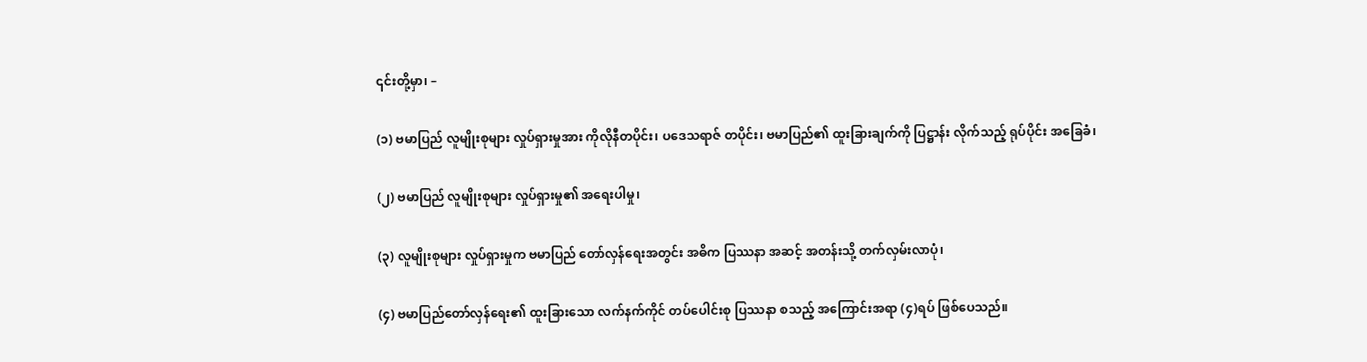၎င်းတို့မှာ၊ –

(၁) ဗမာပြည် လူမျိုးစုများ လှုပ်ရှားမှုအား ကိုလိုနီတပိုင်း၊ ပဒေသရာဇ် တပိုင်း၊ ဗမာပြည်၏ ထူးခြားချက်ကို ပြဋ္ဌာန်း လိုက်သည့် ရုပ်ပိုင်း အခြေခံ၊

(၂) ဗမာပြည် လူမျိုးစုများ လှုပ်ရှားမှု၏ အရေးပါမှု၊

(၃) လူမျိုးစုများ လှုပ်ရှားမှုက ဗမာပြည် တော်လှန်ရေးအတွင်း အဓိက ပြဿနာ အဆင့် အတန်းသို့ တက်လှမ်းလာပုံ၊

(၄) ဗမာပြည်တော်လှန်ရေး၏ ထူးခြားသော လက်နက်ကိုင် တပ်ပေါင်းစု ပြဿနာ စသည့် အကြောင်းအရာ (၄)ရပ် ဖြစ်ပေသည်။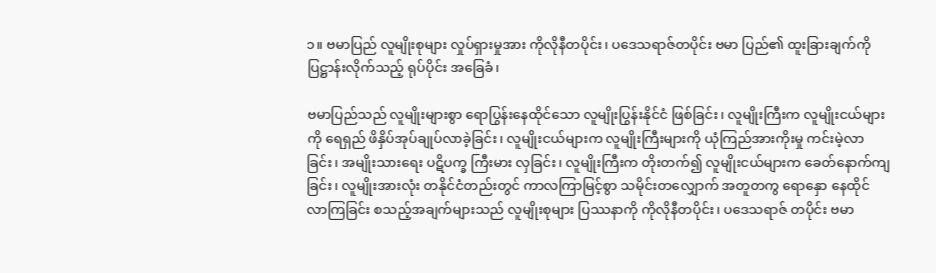၁။ ဗမာပြည် လူမျိုးစုများ လှုပ်ရှားမှုအား ကိုလိုနီတပိုင်း၊ ပဒေသရာဇ်တပိုင်း ဗမာ ပြည်၏ ထူးခြားချက်ကိုပြဋ္ဌာန်းလိုက်သည့် ရုပ်ပိုင်း အခြေခံ၊

ဗမာပြည်သည် လူမျိုးများစွာ ရောပြွန်းနေထိုင်သော လူမျိုးပြွန်းနိုင်ငံ ဖြစ်ခြင်း၊ လူမျိုးကြီးက လူမျိုးငယ်များကို ရေရှည် ဖိနှိပ်အုပ်ချုပ်လာခဲ့ခြင်း၊ လူမျိုးငယ်များက လူမျိုးကြီးများကို ယုံကြည်အားကိုးမှု ကင်းမဲ့လာခြင်း၊ အမျိုးသားရေး ပဋိပက္ခ ကြီးမား လှခြင်း၊ လူမျိုးကြီးက တိုးတက်၍ လူမျိုးငယ်များက ခေတ်နောက်ကျခြင်း၊ လူမျိုးအားလုံး တနိုင်ငံတည်းတွင် ကာလကြာမြင့်စွာ သမိုင်းတလျှောက် အတူတကွ ရောနှော နေထိုင် လာကြခြင်း စသည့်အချက်များသည် လူမျိုးစုများ ပြဿနာကို ကိုလိုနီတပိုင်း၊ ပဒေသရာဇ် တပိုင်း ဗမာ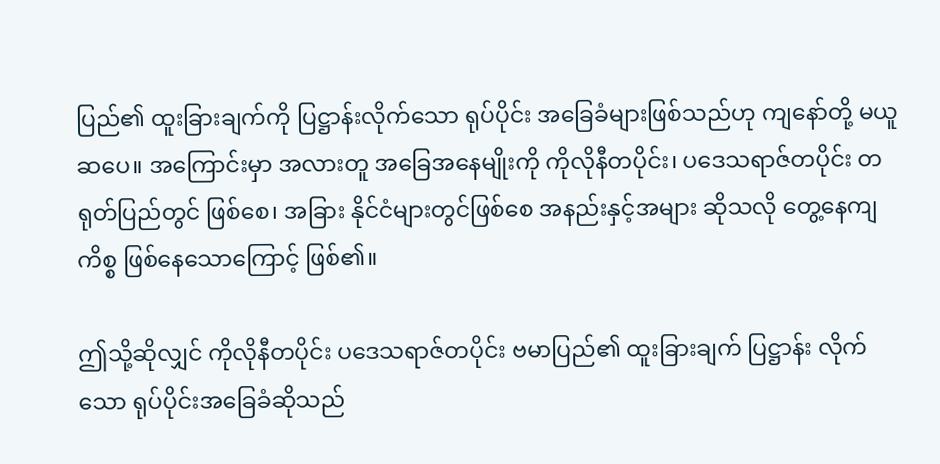ပြည်၏ ထူးခြားချက်ကို ပြဋ္ဌာန်းလိုက်သော ရုပ်ပိုင်း အခြေခံများဖြစ်သည်ဟု ကျနော်တို့ မယူဆပေ။ အကြောင်းမှာ အလားတူ အခြေအနေမျိုးကို ကိုလိုနီတပိုင်း၊ ပဒေသရာဇ်တပိုင်း တရုတ်ပြည်တွင် ဖြစ်စေ၊ အခြား နိုင်ငံများတွင်ဖြစ်စေ အနည်းနှင့်အများ ဆိုသလို တွေ့နေကျ ကိစ္စ ဖြစ်နေသောကြောင့် ဖြစ်၏။

ဤသို့ဆိုလျှင် ကိုလိုနီတပိုင်း ပဒေသရာဇ်တပိုင်း ဗမာပြည်၏ ထူးခြားချက် ပြဋ္ဌာန်း လိုက်သော ရုပ်ပိုင်းအခြေခံဆိုသည်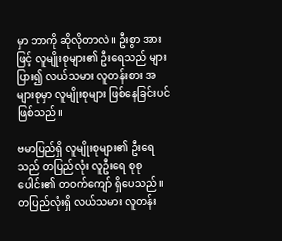မှာ ဘာကို ဆိုလိုတာလဲ။ ဦးစွာ အားဖြင့် လူမျိုးစုများ၏ ဦးရေသည် များပြား၍ လယ်သမား လူတန်းစား အများစုမှာ လူမျိုးစုများ ဖြစ်နေခြင်းပင် ဖြစ်သည်။

ဗမာပြည်ရှိ လူမျိုးစုများ၏ ဦးရေသည် တပြည်လုံး လူဦးရေ စုစုပေါင်း၏ တဝက်ကျော် ရှိပေသည်။ တပြည်လုံးရှိ လယ်သမား လူတန်း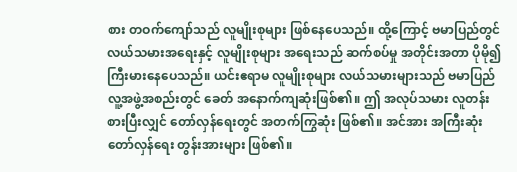စား တဝက်ကျော်သည် လူမျိုးစုများ ဖြစ်နေပေသည်။ ထို့ကြောင့် ဗမာပြည်တွင် လယ်သမားအရေးနှင့် လူမျိုးစုများ အရေးသည် ဆက်စပ်မှု အတိုင်းအတာ ပိုမို၍ ကြီးမားနေပေသည်။ ယင်းဧရာမ လူမျိုးစုများ လယ်သမားများသည် ဗမာပြည် လူ့အဖွဲ့အစည်းတွင် ခေတ် အနောက်ကျဆုံးဖြစ်၏။ ဤ အလုပ်သမား လူတန်းစားပြီးလျှင် တော်လှန်ရေးတွင် အတက်ကြွဆုံး ဖြစ်၏။ အင်အား အကြီးဆုံး တော်လှန်ရေး တွန်းအားများ ဖြစ်၏။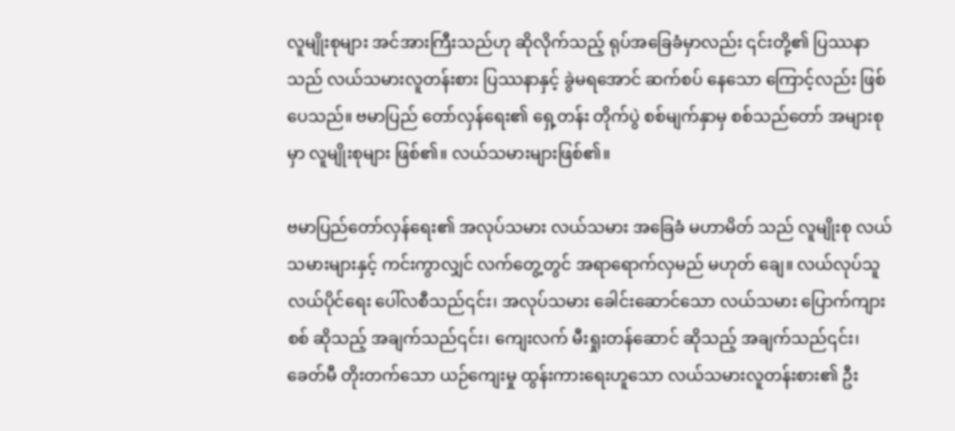လူမျိုးစုများ အင်အားကြီးသည်ဟု ဆိုလိုက်သည့် ရုပ်အခြေခံမှာလည်း ၎င်းတို့၏ ပြဿနာသည် လယ်သမားလူတန်းစား ပြဿနာနှင့် ခွဲမရအောင် ဆက်စပ် နေသော ကြောင့်လည်း ဖြစ်ပေသည်။ ဗမာပြည် တော်လှန်ရေး၏ ရှေ့တန်း တိုက်ပွဲ စစ်မျက်နှာမှ စစ်သည်တော် အများစုမှာ လူမျိုးစုများ ဖြစ်၏။ လယ်သမားများဖြစ်၏။

ဗမာပြည်တော်လှန်ရေး၏ အလုပ်သမား လယ်သမား အခြေခံ မဟာမိတ် သည် လူမျိုးစု လယ်သမားများနှင့် ကင်းကွာလျှင် လက်တွေ့တွင် အရာရောက်လှမည် မဟုတ် ချေ။ လယ်လုပ်သူ လယ်ပိုင်ရေး ပေါ်လစီသည်၎င်း၊ အလုပ်သမား ခေါင်းဆောင်သော လယ်သမား ပြောက်ကျားစစ် ဆိုသည့် အချက်သည်၎င်း၊ ကျေးလက် မီးရှုးတန်ဆောင် ဆိုသည့် အချက်သည်၎င်း၊ ခေတ်မီ တိုးတက်သော ယဉ်ကျေးမှု ထွန်းကားရေးဟူသော လယ်သမားလူတန်းစား၏ ဦး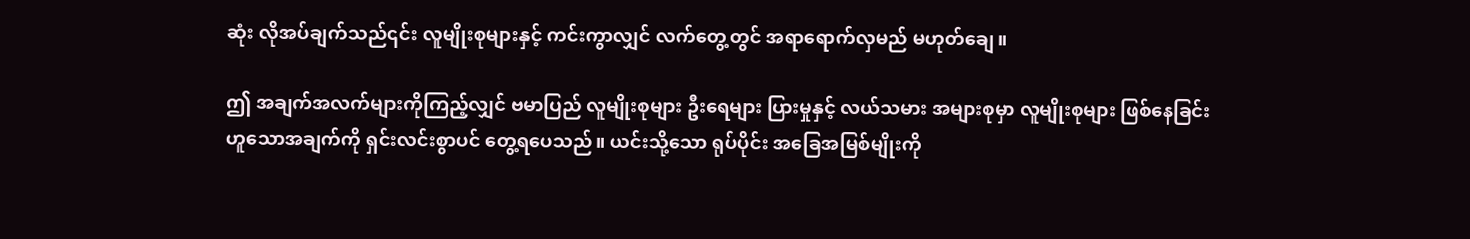ဆုံး လိုအပ်ချက်သည်၎င်း လူမျိုးစုများနှင့် ကင်းကွာလျှင် လက်တွေ့တွင် အရာရောက်လှမည် မဟုတ်ချေ။

ဤ အချက်အလက်များကိုကြည့်လျှင် ဗမာပြည် လူမျိုးစုများ ဦးရေများ ပြားမှုနှင့် လယ်သမား အများစုမှာ လူမျိုးစုများ ဖြစ်နေခြင်း ဟူသောအချက်ကို ရှင်းလင်းစွာပင် တွေ့ရပေသည်။ ယင်းသို့သော ရုပ်ပိုင်း အခြေအမြစ်မျိုးကို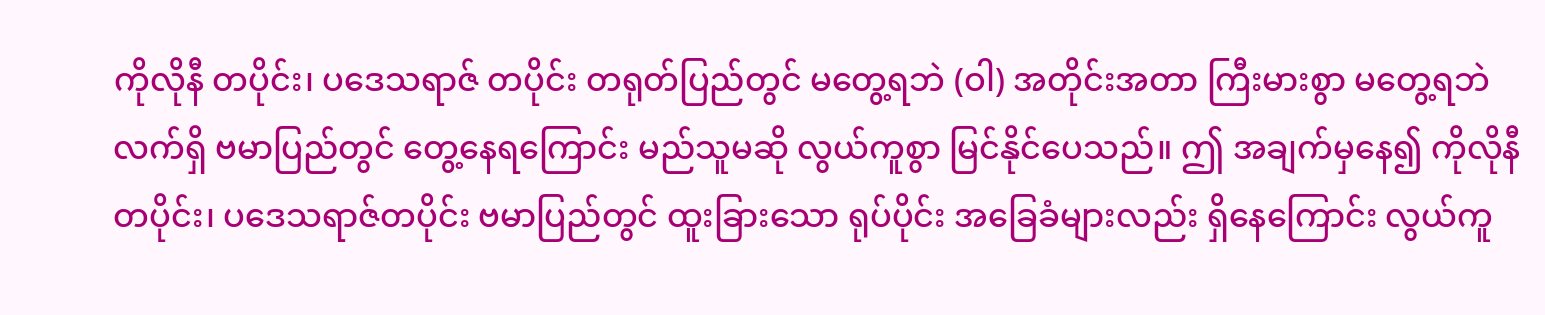ကိုလိုနီ တပိုင်း၊ ပဒေသရာဇ် တပိုင်း တရုတ်ပြည်တွင် မတွေ့ရဘဲ (ဝါ) အတိုင်းအတာ ကြီးမားစွာ မတွေ့ရဘဲ လက်ရှိ ဗမာပြည်တွင် တွေ့နေရကြောင်း မည်သူမဆို လွယ်ကူစွာ မြင်နိုင်ပေသည်။ ဤ အချက်မှနေ၍ ကိုလိုနီတပိုင်း၊ ပဒေသရာဇ်တပိုင်း ဗမာပြည်တွင် ထူးခြားသော ရုပ်ပိုင်း အခြေခံများလည်း ရှိနေကြောင်း လွယ်ကူ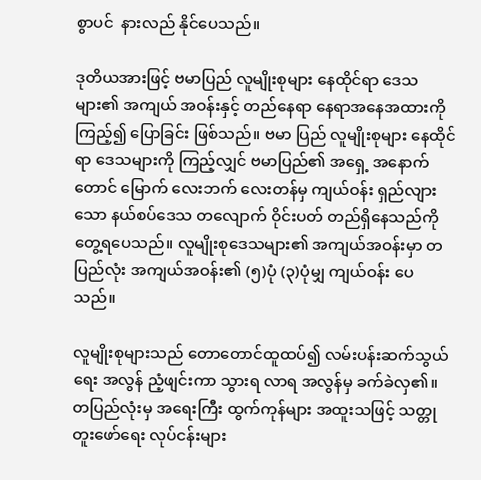စွာပင်  နားလည် နိုင်ပေသည်။

ဒုတိယအားဖြင့် ဗမာပြည် လူမျိုးစုများ နေထိုင်ရာ ဒေသများ၏ အကျယ် အဝန်းနှင့် တည်နေရာ နေရာအနေအထားကို ကြည့်၍ ပြောခြင်း ဖြစ်သည်။ ဗမာ ပြည် လူမျိုးစုများ နေထိုင်ရာ ဒေသများကို ကြည့်လျှင် ဗမာပြည်၏ အရှေ့ အနောက် တောင် မြောက် လေးဘက် လေးတန်မှ ကျယ်ဝန်း ရှည်လျားသော နယ်စပ်ဒေသ တလျောက် ဝိုင်းပတ် တည်ရှိနေသည်ကို တွေ့ရပေသည်။ လူမျိုးစုဒေသများ၏ အကျယ်အဝန်းမှာ တပြည်လုံး အကျယ်အဝန်း၏ (၅)ပုံ (၃)ပုံမျှ ကျယ်ဝန်း ပေသည်။

လူမျိုးစုများသည် တောတောင်ထူထပ်၍ လမ်းပန်းဆက်သွယ်ရေး အလွန် ညံ့ဖျင်းကာ သွားရ လာရ အလွန်မှ ခက်ခဲလှ၏။ တပြည်လုံးမှ အရေးကြီး ထွက်ကုန်များ အထူးသဖြင့် သတ္တု တူးဖော်ရေး လုပ်ငန်းများ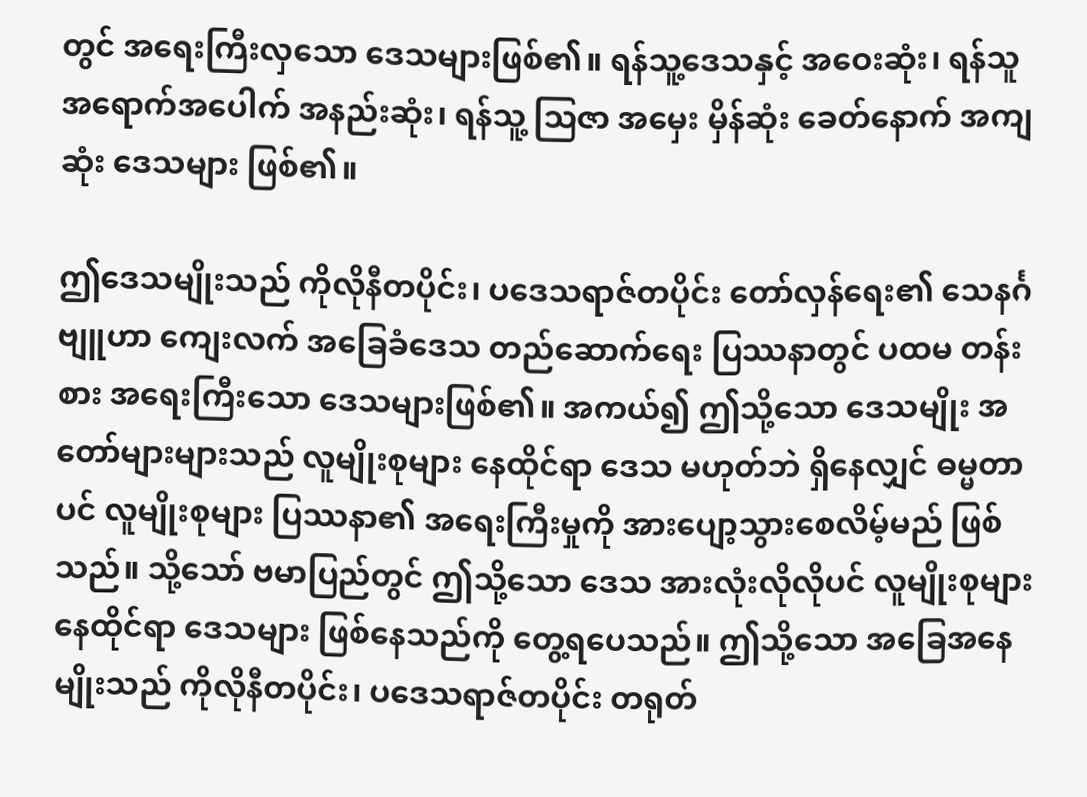တွင် အရေးကြီးလှသော ဒေသများဖြစ်၏။ ရန်သူ့ဒေသနှင့် အဝေးဆုံး၊ ရန်သူ အရောက်အပေါက် အနည်းဆုံး၊ ရန်သူ့ သြဇာ အမှေး မှိန်ဆုံး ခေတ်နောက် အကျဆုံး ဒေသများ ဖြစ်၏။

ဤဒေသမျိုးသည် ကိုလိုနီတပိုင်း၊ ပဒေသရာဇ်တပိုင်း တော်လှန်ရေး၏ သေနင်္ဂဗျူဟာ ကျေးလက် အခြေခံဒေသ တည်ဆောက်ရေး ပြဿနာတွင် ပထမ တန်းစား အရေးကြီးသော ဒေသများဖြစ်၏။ အကယ်၍ ဤသို့သော ဒေသမျိုး အ တော်များများသည် လူမျိုးစုများ နေထိုင်ရာ ဒေသ မဟုတ်ဘဲ ရှိနေလျှင် ဓမ္မတာပင် လူမျိုးစုများ ပြဿနာ၏ အရေးကြီးမှုကို အားပျော့သွားစေလိမ့်မည် ဖြစ်သည်။ သို့သော် ဗမာပြည်တွင် ဤသို့သော ဒေသ အားလုံးလိုလိုပင် လူမျိုးစုများနေထိုင်ရာ ဒေသများ ဖြစ်နေသည်ကို တွေ့ရပေသည်။ ဤသို့သော အခြေအနေမျိုးသည် ကိုလိုနီတပိုင်း၊ ပဒေသရာဇ်တပိုင်း တရုတ်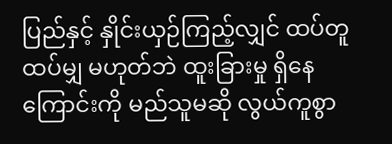ပြည်နှင့် နှိုင်းယှဉ်ကြည့်လျှင် ထပ်တူ ထပ်မျှ မဟုတ်ဘဲ ထူးခြားမှု ရှိနေကြောင်းကို မည်သူမဆို လွယ်ကူစွာ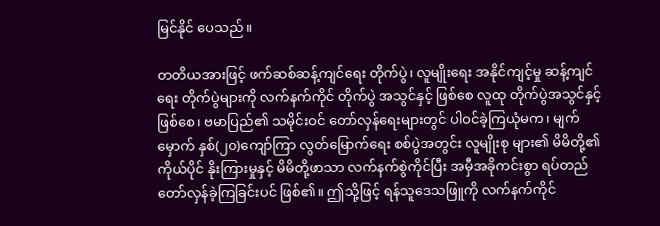မြင်နိုင် ပေသည်။

တတိယအားဖြင့် ဖက်ဆစ်ဆန့်ကျင်ရေး တိုက်ပွဲ၊ လူမျိုးရေး အနိုင်ကျင့်မှု ဆန့်ကျင်ရေး တိုက်ပွဲများကို လက်နက်ကိုင် တိုက်ပွဲ အသွင်နှင့် ဖြစ်စေ လူထု တိုက်ပွဲအသွင်နှင့်ဖြစ်စေ၊ ဗမာပြည်၏ သမိုင်းဝင် တော်လှန်ရေးများတွင် ပါဝင်ခဲ့ကြယုံမက၊ မျက်မှောက် နှစ်(၂၀)ကျော်ကြာ လွတ်မြောက်ရေး စစ်ပွဲအတွင်း လူမျိုးစု များ၏ မိမိတို့၏ ကိုယ်ပိုင် နိုးကြားမှုနှင့် မိမိတို့ဖာသာ လက်နက်စွဲကိုင်ပြီး အမှီအခိုကင်းစွာ ရပ်တည် တော်လှန်ခဲ့ကြခြင်းပင် ဖြစ်၏။ ဤသို့ဖြင့် ရန်သူဒေသဖြူကို လက်နက်ကိုင်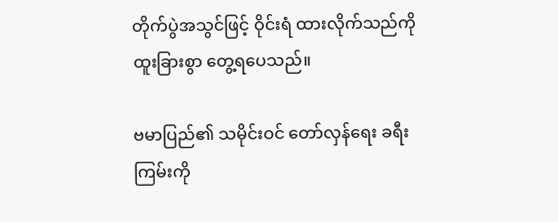တိုက်ပွဲအသွင်ဖြင့် ဝိုင်းရံ ထားလိုက်သည်ကို ထူးခြားစွာ တွေ့ရပေသည်။

ဗမာပြည်၏ သမိုင်းဝင် တော်လှန်ရေး ခရီးကြမ်းကို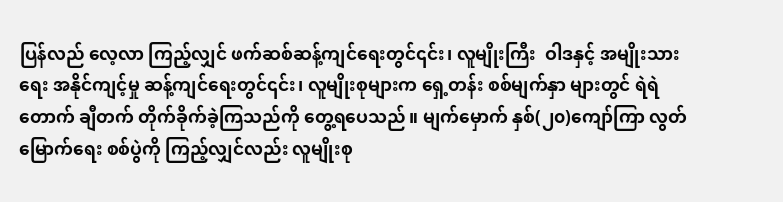ပြန်လည် လေ့လာ ကြည့်လျှင် ဖက်ဆစ်ဆန့်ကျင်ရေးတွင်၎င်း၊ လူမျိုးကြီး  ဝါဒနှင့် အမျိုးသားရေး အနိုင်ကျင့်မှု ဆန့်ကျင်ရေးတွင်၎င်း၊ လူမျိုးစုများက ရှေ့တန်း စစ်မျက်နှာ များတွင် ရဲရဲတောက် ချီတက် တိုက်ခိုက်ခဲ့ကြသည်ကို တွေ့ရပေသည်။ မျက်မှောက် နှစ်(၂၀)ကျော်ကြာ လွတ်မြောက်ရေး စစ်ပွဲကို ကြည့်လျှင်လည်း လူမျိုးစု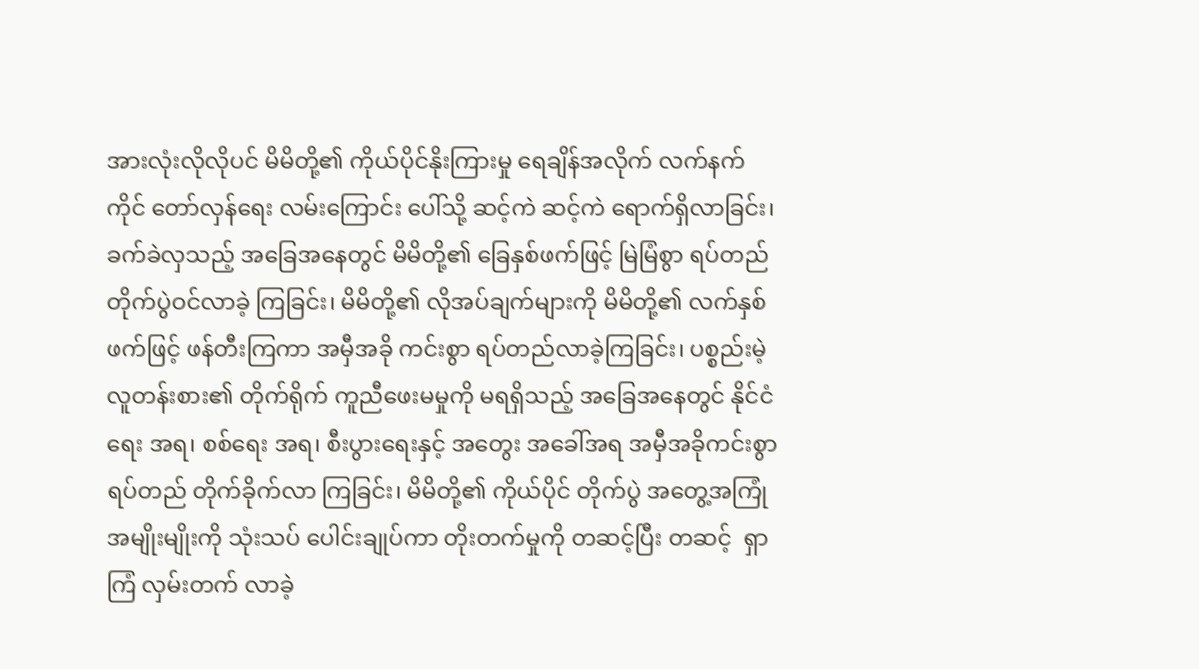အားလုံးလိုလိုပင် မိမိတို့၏ ကိုယ်ပိုင်နိုးကြားမှု ရေချိန်အလိုက် လက်နက်ကိုင် တော်လှန်ရေး လမ်းကြောင်း ပေါ်သို့ ဆင့်ကဲ ဆင့်ကဲ ရောက်ရှိလာခြင်း၊ ခက်ခဲလှသည့် အခြေအနေတွင် မိမိတို့၏ ခြေနှစ်ဖက်ဖြင့် မြဲမြံစွာ ရပ်တည် တိုက်ပွဲဝင်လာခဲ့ ကြခြင်း၊ မိမိတို့၏ လိုအပ်ချက်များကို မိမိတို့၏ လက်နှစ်ဖက်ဖြင့် ဖန်တီးကြကာ အမှီအခို ကင်းစွာ ရပ်တည်လာခဲ့ကြခြင်း၊ ပစ္စည်းမဲ့ လူတန်းစား၏ တိုက်ရိုက် ကူညီဖေးမမှုကို မရရှိသည့် အခြေအနေတွင် နိုင်ငံရေး အရ၊ စစ်ရေး အရ၊ စီးပွားရေးနှင့် အတွေး အခေါ်အရ အမှီအခိုကင်းစွာ ရပ်တည် တိုက်ခိုက်လာ ကြခြင်း၊ မိမိတို့၏ ကိုယ်ပိုင် တိုက်ပွဲ အတွေ့အကြုံအမျိုးမျိုးကို သုံးသပ် ပေါင်းချုပ်ကာ တိုးတက်မှုကို တဆင့်ပြီး တဆင့်  ရှာကြံ လှမ်းတက် လာခဲ့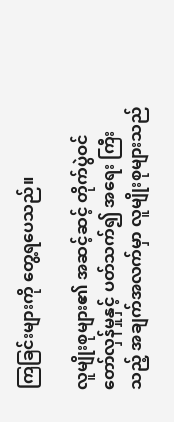ကြခြင်းများကို တွေ့ရပေသည်။

လူမျိုးစုများ၏ အဆင့်ဆင့် တိုက်ပွဲဝင် တော်လှန်မှုနှင့် ပတ်သက်၍ အရေး ကြီးသည့် အချက်အလက်မှာ လူမျိုးစုများသည်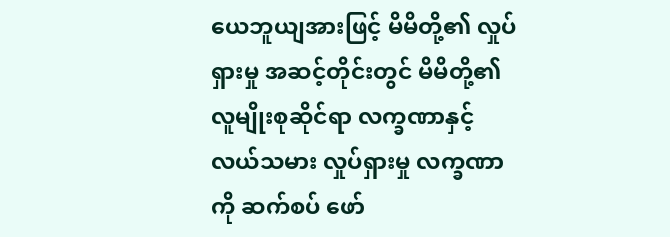ယေဘူယျအားဖြင့် မိမိတို့၏ လှုပ်ရှားမှု အဆင့်တိုင်းတွင် မိမိတို့၏ လူမျိုးစုဆိုင်ရာ လက္ခဏာနှင့် လယ်သမား လှုပ်ရှားမှု လက္ခဏာကို ဆက်စပ် ဖော်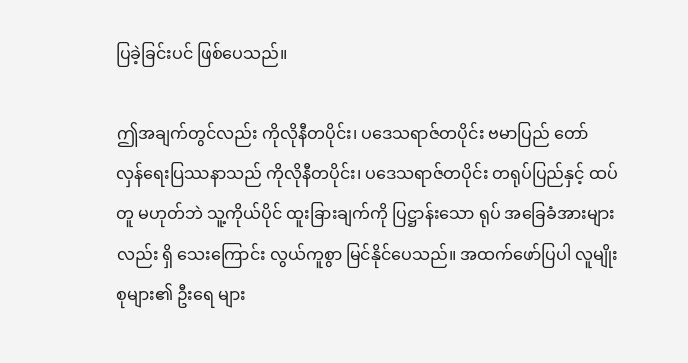ပြခဲ့ခြင်းပင် ဖြစ်ပေသည်။

ဤအချက်တွင်လည်း ကိုလိုနီတပိုင်း၊ ပဒေသရာဇ်တပိုင်း ဗမာပြည် တော် လှန်ရေးပြဿနာသည် ကိုလိုနီတပိုင်း၊ ပဒေသရာဇ်တပိုင်း တရုပ်ပြည်နှင့် ထပ်တူ မဟုတ်ဘဲ သူ့ကိုယ်ပိုင် ထူးခြားချက်ကို ပြဋ္ဌာန်းသော ရုပ် အခြေခံအားများလည်း ရှိ သေးကြောင်း လွယ်ကူစွာ မြင်နိုင်ပေသည်။ အထက်ဖော်ပြပါ လူမျိုးစုများ၏ ဦးရေ များ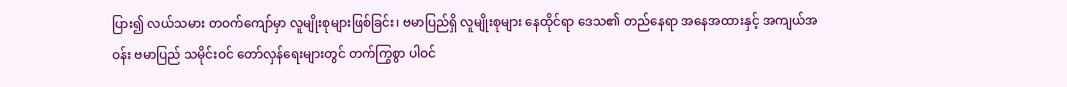ပြား၍ လယ်သမား တဝက်ကျော်မှာ လူမျိုးစုများဖြစ်ခြင်း၊ ဗမာပြည်ရှိ လူမျိုးစုများ နေထိုင်ရာ ဒေသ၏ တည်နေရာ အနေအထားနှင့် အကျယ်အဝန်း ဗမာပြည် သမိုင်းဝင် တော်လှန်ရေးများတွင် တက်ကြွစွာ ပါဝင်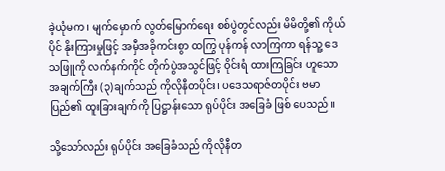ခဲ့ယုံမက၊ မျက်မှောက် လွတ်မြောက်ရေး စစ်ပွဲတွင်လည်း မိမိတို့၏ ကိုယ်ပိုင် နိုးကြားမှုဖြင့် အမှီအခိုကင်းစွာ ထကြွ ပုန်ကန် လာကြကာ ရန်သူ့ ဒေသဖြူကို လက်နက်ကိုင် တိုက်ပွဲအသွင်ဖြင့် ဝိုင်းရံ ထားကြခြင်း ဟူသော အချက်ကြီး (၃)ချက်သည် ကိုလိုနီတပိုင်း၊ ပဒေသရာဇ်တပိုင်း ဗမာပြည်၏ ထူးခြားချက်ကို ပြဋ္ဌာန်းသော ရုပ်ပိုင်း အခြေခံ ဖြစ် ပေသည်။

သို့သော်လည်း ရုပ်ပိုင်း အခြေခံသည် ကိုလိုနီတ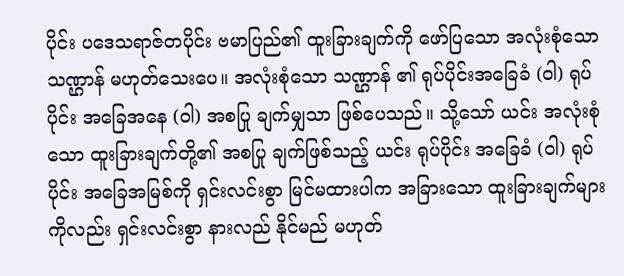ပိုင်း ပဒေသရာဇ်တပိုင်း ဗမာပြည်၏ ထူးခြားချက်ကို ဖော်ပြသော အလုံးစုံသော သဏ္ဌာန် မဟုတ်သေးပေ။ အလုံးစုံသော သဏ္ဌာန် ၏ ရုပ်ပိုင်းအခြေခံ (ဝါ) ရုပ်ပိုင်း အခြေအနေ (ဝါ) အစပြု ချက်မျှသာ ဖြစ်ပေသည်။ သို့သော် ယင်း အလုံးစုံသော ထူးခြားချက်တို့၏ အစပြု ချက်ဖြစ်သည့် ယင်း ရုပ်ပိုင်း အခြေခံ (ဝါ) ရုပ်ပိုင်း အခြေအမြစ်ကို ရှင်းလင်းစွာ မြင်မထားပါက အခြားသော ထူးခြားချက်များကိုလည်း ရှင်းလင်းစွာ နားလည် နိုင်မည် မဟုတ်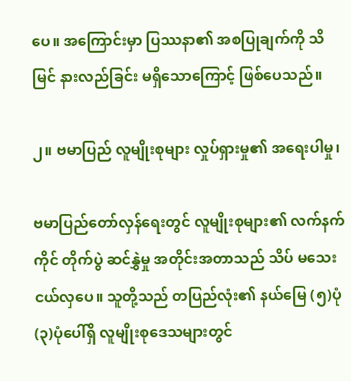ပေ။ အကြောင်းမှာ ပြဿနာ၏ အစပြုချက်ကို သိမြင် နားလည်ခြင်း မရှိသောကြောင့် ဖြစ်ပေသည်။

၂။ ဗမာပြည် လူမျိုးစုများ လှုပ်ရှားမှု၏ အရေးပါမှု၊

ဗမာပြည်တော်လှန်ရေးတွင် လူမျိုးစုများ၏ လက်နက်ကိုင် တိုက်ပွဲ ဆင်နွှဲမှု အတိုင်းအတာသည် သိပ် မသေးငယ်လှပေ။ သူတို့သည် တပြည်လုံး၏ နယ်မြေ (၅)ပုံ (၃)ပုံပေါ်ရှိ လူမျိုးစုဒေသများတွင်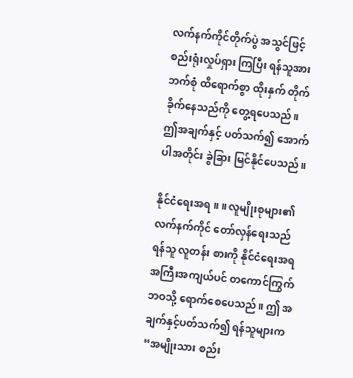လက်နက်ကိုင်တိုက်ပွဲ အသွင်ဖြင့် စည်းရုံးလှုပ်ရှား ကြပြီး ရန်သူအား ဘက်စုံ ထိရောက်စွာ ထိုးနှက် တိုက်ခိုက်နေသည်ကို တွေ့ရပေသည်။ ဤအချက်နှင့် ပတ်သက်၍ အောက်ပါအတိုင်း ခွဲခြား မြင်နိုင်ပေသည်။

နိုင်ငံရေးအရ ။ ။ လူမျိုးစုများ၏ လက်နက်ကိုင် တော်လှန်ရေးသည် ရန်သူ လူတန်း စားကို နိုင်ငံရေးအရ အကြီးအကျယ်ပင် တကောင်ကြွက်ဘဝသို့ ရောက်စေပေသည်။ ဤ အချက်နှင့်ပတ်သက်၍ ရန်သူများက “အမျိုးသား စည်း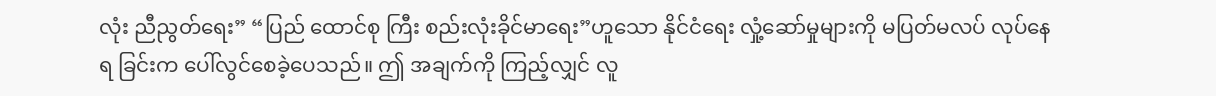လုံး ညီညွတ်ရေး” “ပြည် ထောင်စု ကြီး စည်းလုံးခိုင်မာရေး”ဟူသော နိုင်ငံရေး လှုံ့ဆော်မှုများကို မပြတ်မလပ် လုပ်နေရ ခြင်းက ပေါ်လွင်စေခဲ့ပေသည်။ ဤ အချက်ကို ကြည့်လျှင် လူ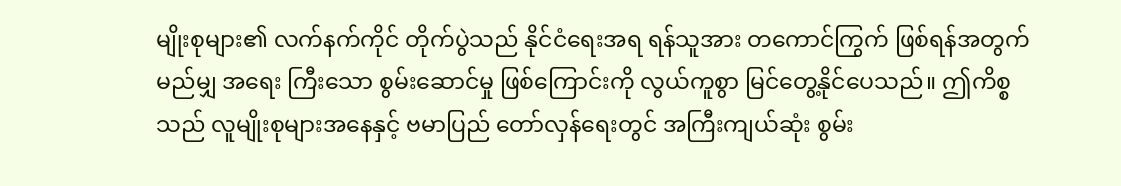မျိုးစုများ၏ လက်နက်ကိုင် တိုက်ပွဲသည် နိုင်ငံရေးအရ ရန်သူအား တကောင်ကြွက် ဖြစ်ရန်အတွက် မည်မျှ အရေး ကြီးသော စွမ်းဆောင်မှု ဖြစ်ကြောင်းကို လွယ်ကူစွာ မြင်တွေ့နိုင်ပေသည်။ ဤကိစ္စသည် လူမျိုးစုများအနေနှင့် ဗမာပြည် တော်လှန်ရေးတွင် အကြီးကျယ်ဆုံး စွမ်း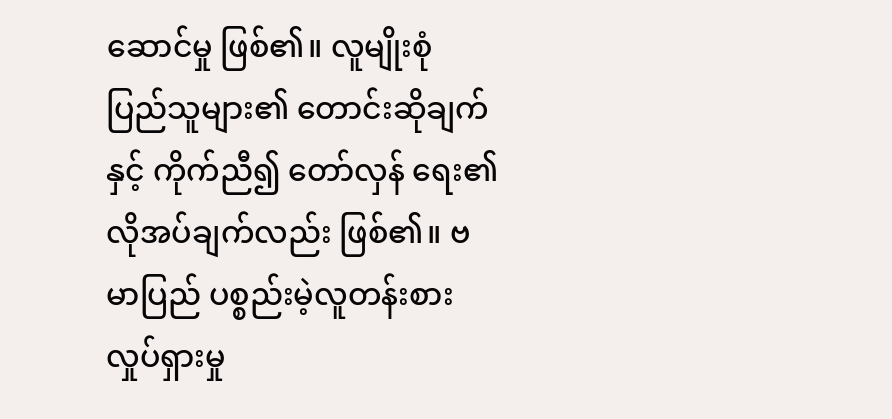ဆောင်မှု ဖြစ်၏။ လူမျိုးစုံ ပြည်သူများ၏ တောင်းဆိုချက်နှင့် ကိုက်ညီ၍ တော်လှန် ရေး၏ လိုအပ်ချက်လည်း ဖြစ်၏။ ဗမာပြည် ပစ္စည်းမဲ့လူတန်းစား လှုပ်ရှားမှု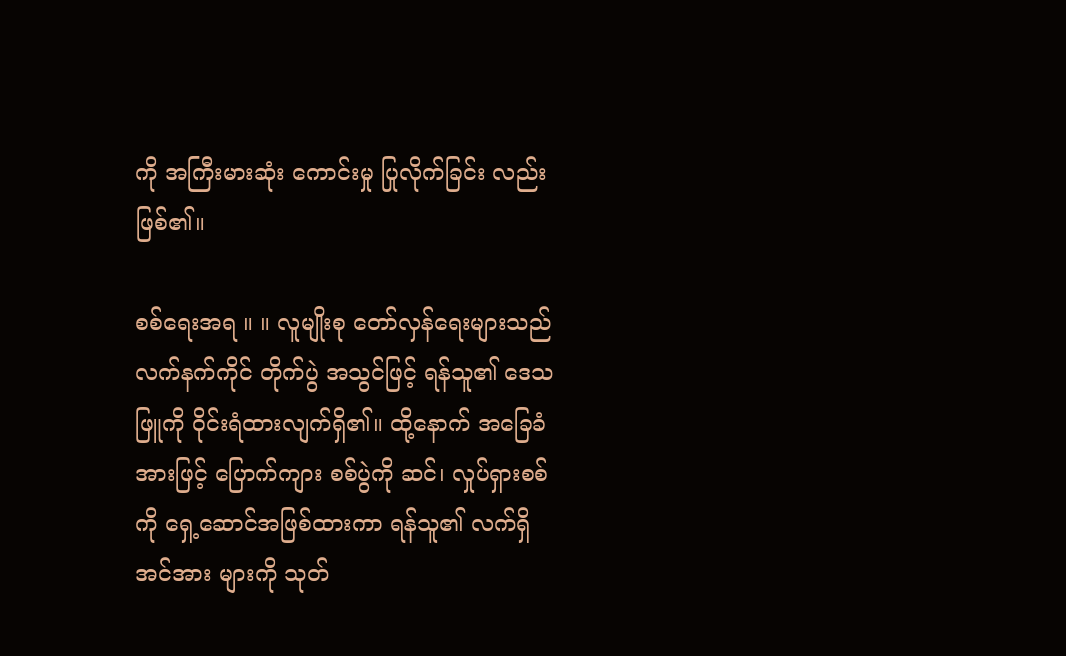ကို အကြီးမားဆုံး ကောင်းမှု ပြုလိုက်ခြင်း လည်း ဖြစ်၏။

စစ်ရေးအရ ။ ။ လူမျိုးစု တော်လှန်ရေးများသည် လက်နက်ကိုင် တိုက်ပွဲ အသွင်ဖြင့် ရန်သူ၏ ဒေသဖြူကို ဝိုင်းရံထားလျက်ရှိ၏။ ထို့နောက် အခြေခံအားဖြင့် ပြောက်ကျား စစ်ပွဲကို ဆင်၊ လှုပ်ရှားစစ်ကို ရှေ့ဆောင်အဖြစ်ထားကာ ရန်သူ၏ လက်ရှိ အင်အား များကို သုတ်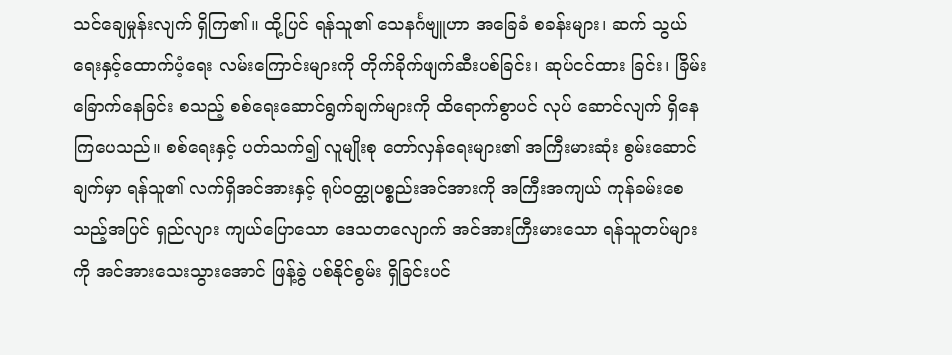သင်ချေမှုန်းလျက် ရှိကြ၏။ ထို့ပြင် ရန်သူ၏ သေနင်္ဂဗျူဟာ အခြေခံ စခန်းများ၊ ဆက် သွယ်ရေးနှင့်ထောက်ပံ့ရေး လမ်းကြောင်းများကို တိုက်ခိုက်ဖျက်ဆီးပစ်ခြင်း၊ ဆုပ်ငင်ထား ခြင်း၊ ခြိမ်းခြောက်နေခြင်း စသည့် စစ်ရေးဆောင်ရွက်ချက်များကို ထိရောက်စွာပင် လုပ် ဆောင်လျက် ရှိနေကြပေသည်။ စစ်ရေးနှင့် ပတ်သက်၍ လူမျိုးစု တော်လှန်ရေးများ၏ အကြီးမားဆုံး စွမ်းဆောင်ချက်မှာ ရန်သူ၏ လက်ရှိအင်အားနှင့် ရုပ်ဝတ္ထုပစ္စည်းအင်အားကို အကြီးအကျယ် ကုန်ခမ်းစေသည့်အပြင် ရှည်လျား ကျယ်ပြောသော ဒေသတလျောက် အင်အားကြီးမားသော ရန်သူတပ်များကို အင်အားသေးသွားအောင် ဖြန့်ခွဲ ပစ်နိုင်စွမ်း ရှိခြင်းပင်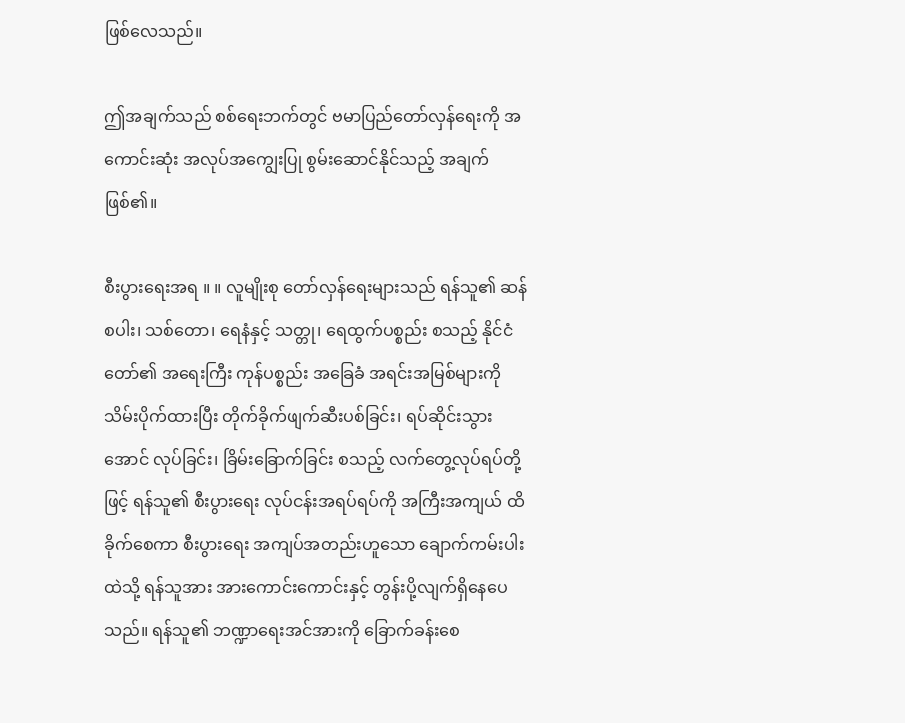ဖြစ်လေသည်။

ဤအချက်သည် စစ်ရေးဘက်တွင် ဗမာပြည်တော်လှန်ရေးကို အကောင်းဆုံး အလုပ်အကျွေးပြု စွမ်းဆောင်နိုင်သည့် အချက်ဖြစ်၏။

စီးပွားရေးအရ ။ ။ လူမျိုးစု တော်လှန်ရေးများသည် ရန်သူ၏ ဆန် စပါး၊ သစ်တော၊ ရေနံနှင့် သတ္တု၊ ရေထွက်ပစ္စည်း စသည့် နိုင်ငံတော်၏ အရေးကြီး ကုန်ပစ္စည်း အခြေခံ အရင်းအမြစ်များကို သိမ်းပိုက်ထားပြီး တိုက်ခိုက်ဖျက်ဆီးပစ်ခြင်း၊ ရပ်ဆိုင်းသွား အောင် လုပ်ခြင်း၊ ခြိမ်းခြောက်ခြင်း စသည့် လက်တွေ့လုပ်ရပ်တို့ဖြင့် ရန်သူ၏ စီးပွားရေး လုပ်ငန်းအရပ်ရပ်ကို အကြီးအကျယ် ထိခိုက်စေကာ စီးပွားရေး အကျပ်အတည်းဟူသော ချောက်ကမ်းပါးထဲသို့ ရန်သူအား အားကောင်းကောင်းနှင့် တွန်းပို့လျက်ရှိနေပေသည်။ ရန်သူ၏ ဘဏ္ဍာရေးအင်အားကို ခြောက်ခန်းစေ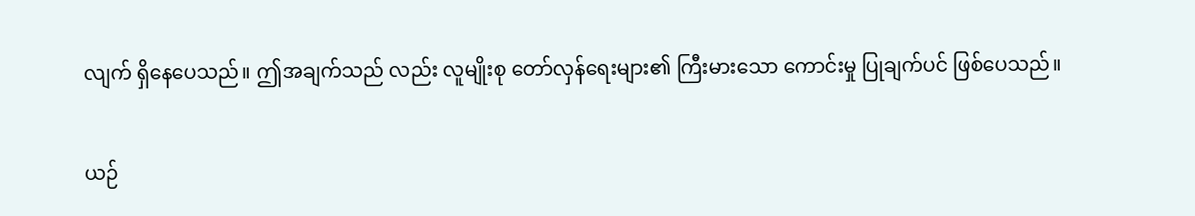လျက် ရှိနေပေသည်။ ဤအချက်သည် လည်း လူမျိုးစု တော်လှန်ရေးများ၏ ကြီးမားသော ကောင်းမှု ပြုချက်ပင် ဖြစ်ပေသည်။

ယဉ်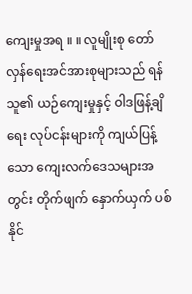ကျေးမှုအရ ။ ။ လူမျိုးစု တော်လှန်ရေးအင်အားစုများသည် ရန်သူ၏ ယဉ်ကျေးမှုနှင့် ဝါဒဖြန့်ချိရေး လုပ်ငန်းများကို ကျယ်ပြန့်သော ကျေးလက်ဒေသများအတွင်း တိုက်ဖျက် နှောက်ယှက် ပစ်နိုင်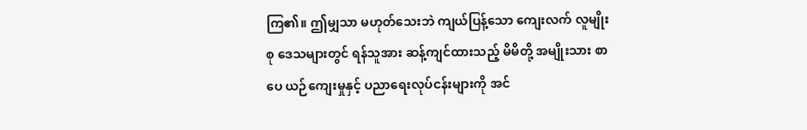ကြ၏။ ဤမျှသာ မဟုတ်သေးဘဲ ကျယ်ပြန့်သော ကျေးလက် လူမျိုးစု ဒေသများတွင် ရန်သူအား ဆန့်ကျင်ထားသည့် မိမိတို့ အမျိုးသား စာပေ ယဉ်ကျေးမှုနှင့် ပညာရေးလုပ်ငန်းများကို အင်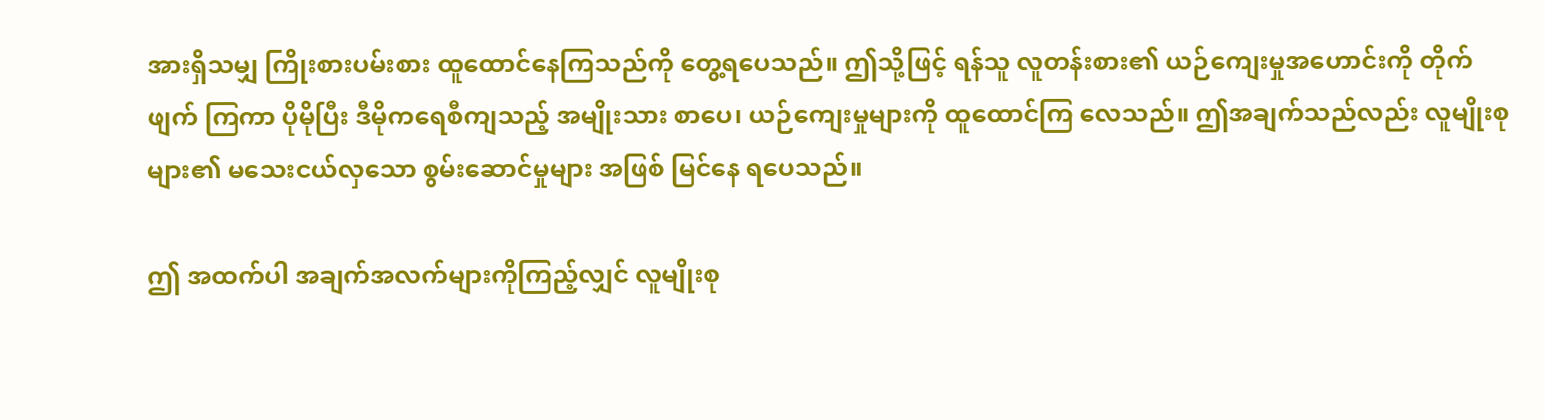အားရှိသမျှ ကြိုးစားပမ်းစား ထူထောင်နေကြသည်ကို တွေ့ရပေသည်။ ဤသို့ဖြင့် ရန်သူ လူတန်းစား၏ ယဉ်ကျေးမှုအဟောင်းကို တိုက်ဖျက် ကြကာ ပိုမိုပြီး ဒီမိုကရေစီကျသည့် အမျိုးသား စာပေ၊ ယဉ်ကျေးမှုများကို ထူထောင်ကြ လေသည်။ ဤအချက်သည်လည်း လူမျိုးစုများ၏ မသေးငယ်လှသော စွမ်းဆောင်မှုများ အဖြစ် မြင်နေ ရပေသည်။

ဤ အထက်ပါ အချက်အလက်များကိုကြည့်လျှင် လူမျိုးစု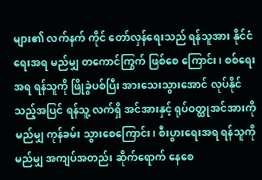များ၏ လက်နက် ကိုင် တော်လှန်ရေးသည် ရန်သူအား နိုင်ငံရေးအရ မည်မျှ တကောင်ကြွက် ဖြစ်စေ ကြောင်း၊ စစ်ရေးအရ ရန်သူကို ဖြိုခွဲပစ်ပြီး အားသေးသွားအောင် လုပ်နိုင်သည့်အပြင် ရန်သူ့ လက်ရှိ အင်အားနှင့် ရုပ်ဝတ္ထုအင်အားကို မည်မျှ ကုန်ခမ်း သွားစေကြောင်း၊ စီးပွားရေးအရ ရန်သူကို မည်မျှ အကျပ်အတည်း ဆိုက်ရောက် နေစေ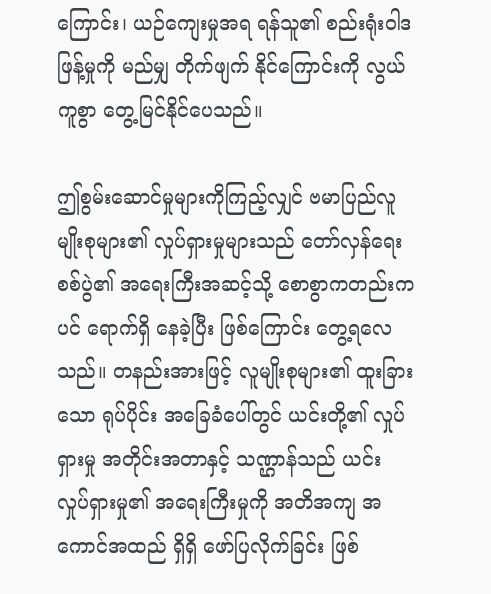ကြောင်း၊ ယဉ်ကျေးမှုအရ ရန်သူ၏ စည်းရုံးဝါဒဖြန့်မှုကို မည်မျှ တိုက်ဖျက် နိုင်ကြောင်းကို လွယ် ကူစွာ တွေ့မြင်နိုင်ပေသည်။

ဤစွမ်းဆောင်မှုများကိုကြည့်လျှင် ဗမာပြည်လူမျိုးစုများ၏ လှုပ်ရှားမှုများသည် တော်လှန်ရေးစစ်ပွဲ၏ အရေးကြီးအဆင့်သို့ စောစွာကတည်းကပင် ရောက်ရှိ နေခဲ့ပြီး ဖြစ်ကြောင်း တွေ့ရလေသည်။ တနည်းအားဖြင့် လူမျိုးစုများ၏ ထူးခြားသော ရုပ်ပိုင်း အခြေခံပေါ်တွင် ယင်းတို့၏ လှုပ်ရှားမှု အတိုင်းအတာနှင့် သဏ္ဌာန်သည် ယင်း လှုပ်ရှားမှု၏ အရေးကြီးမှုကို အတိအကျ အကောင်အထည် ရှိရှိ ဖော်ပြလိုက်ခြင်း ဖြစ်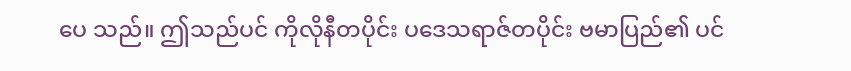ပေ သည်။ ဤသည်ပင် ကိုလိုနီတပိုင်း ပဒေသရာဇ်တပိုင်း ဗမာပြည်၏ ပင်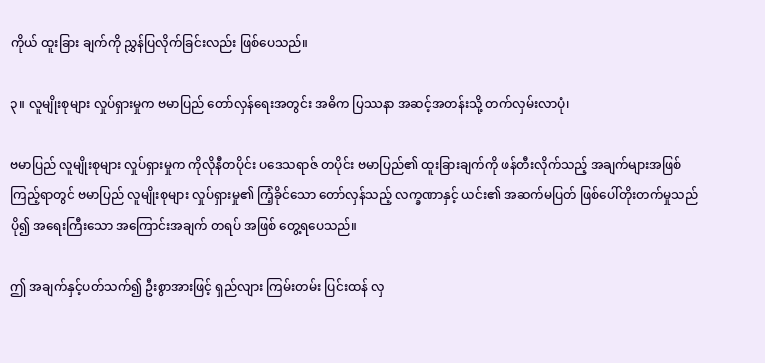ကိုယ် ထူးခြား ချက်ကို ညွှန်ပြလိုက်ခြင်းလည်း ဖြစ်ပေသည်။

၃။ လူမျိုးစုများ လှုပ်ရှားမှုက ဗမာပြည် တော်လှန်ရေးအတွင်း အဓိက ပြဿနာ အဆင့်အတန်းသို့ တက်လှမ်းလာပုံ၊

ဗမာပြည် လူမျိုးစုများ လှုပ်ရှားမှုက ကိုလိုနီတပိုင်း ပဒေသရာဇ် တပိုင်း ဗမာပြည်၏ ထူးခြားချက်ကို ဖန်တီးလိုက်သည့် အချက်များအဖြစ် ကြည့်ရာတွင် ဗမာပြည် လူမျိုးစုများ လှုပ်ရှားမှု၏ ကြံ့ခိုင်သော တော်လှန်သည့် လက္ခဏာနှင့် ယင်း၏ အဆက်မပြတ် ဖြစ်ပေါ်တိုးတက်မှုသည် ပို၍ အရေးကြီးသော အကြောင်းအချက် တရပ် အဖြစ် တွေ့ရပေသည်။

ဤ အချက်နှင့်ပတ်သက်၍ ဦးစွာအားဖြင့် ရှည်လျား ကြမ်းတမ်း ပြင်းထန် လှ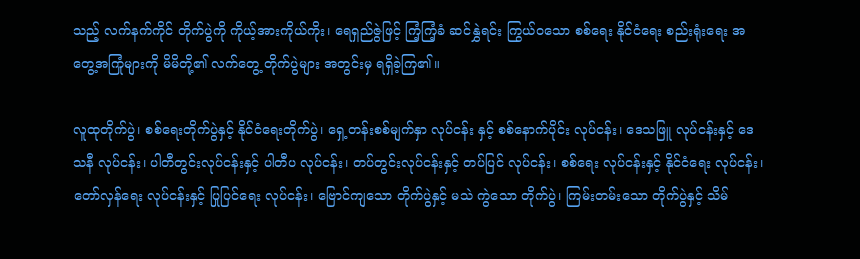သည့် လက်နက်ကိုင် တိုက်ပွဲကို ကိုယ့်အားကိုယ်ကိုး၊ ရေရှည်ဇွဲဖြင့် ကြံ့ကြံ့ခံ ဆင်နွှဲရင်း ကြွယ်ဝ‌သော စစ်ရေး နိုင်ငံရေး စည်းရုံးရေး အတွေ့အကြုံများကို မိမိတို့၏ လက်တွေ့ တိုက်ပွဲများ အတွင်းမှ ရရှိခဲ့ကြ၏။

လူထုတိုက်ပွဲ၊ စစ်ရေးတိုက်ပွဲနှင့် နိုင်ငံရေးတိုက်ပွဲ၊ ရှေ့တန်းစစ်မျက်နှာ လုပ်ငန်း နှင့် စစ်နောက်ပိုင်း လုပ်ငန်း၊ ဒေသဖြူ လုပ်ငန်းနှင့် ဒေသနီ လုပ်ငန်း၊ ပါတီတွင်းလုပ်ငန်းနှင့် ပါတီပ လုပ်ငန်း၊ တပ်တွင်းလုပ်ငန်းနှင့် တပ်ပြင် လုပ်ငန်း၊ စစ်ရေး လုပ်ငန်းနှင့် နိုင်ငံရေး လုပ်ငန်း၊ တော်လှန်ရေး လုပ်ငန်းနှင့် ပြုပြင်ရေး လုပ်ငန်း၊ ဗြောင်ကျသော တိုက်ပွဲနှင့် မသဲ ကွဲသော တိုက်ပွဲ၊ ကြမ်းတမ်းသော တိုက်ပွဲနှင့် သိမ်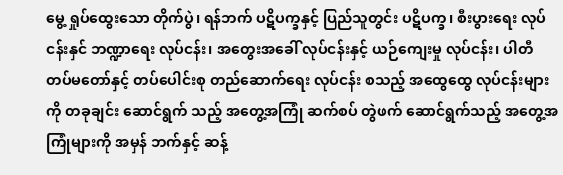မွေ့ ရှုပ်ထွေးသော တိုက်ပွဲ၊ ရန်ဘက် ပဋိပက္ခနှင့် ပြည်သူတွင်း ပဋိပက္ခ၊ စီးပွားရေး လုပ်ငန်းနှင် ဘဏ္ဍာရေး လုပ်ငန်း၊ အတွေးအခေါ် လုပ်ငန်းနှင့် ယဉ်ကျေးမှု လုပ်ငန်း၊ ပါတီ တပ်မတော်နှင့် တပ်ပေါင်းစု တည်ဆောက်ရေး လုပ်ငန်း စသည့် အထွေထွေ လုပ်ငန်းများကို တခုချင်း ဆောင်ရွက် သည့် အတွေ့အကြုံ ဆက်စပ် တွဲဖက် ဆောင်ရွက်သည့် အတွေ့အကြုံများကို အမှန် ဘက်နှင့် ဆန့်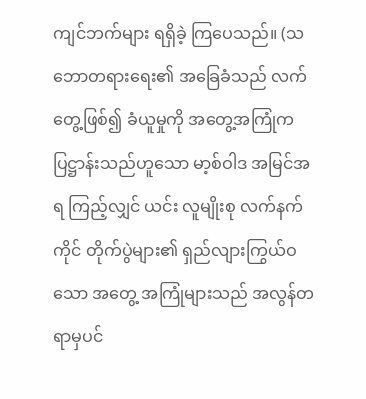ကျင်ဘက်များ ရရှိခဲ့ ကြပေသည်။ (သဘောတရားရေး၏ အခြေခံသည် လက်တွေ့ဖြစ်၍ ခံယူမှုကို အတွေ့အကြုံက ပြဋ္ဌာန်းသည်ဟူသော မာ့စ်ဝါဒ အမြင်အရ ကြည့်လျှင် ယင်း လူမျိုးစု လက်နက်ကိုင် တိုက်ပွဲများ၏ ရှည်လျားကြွယ်ဝသော အတွေ့ အကြုံများသည် အလွန်တရာမှပင်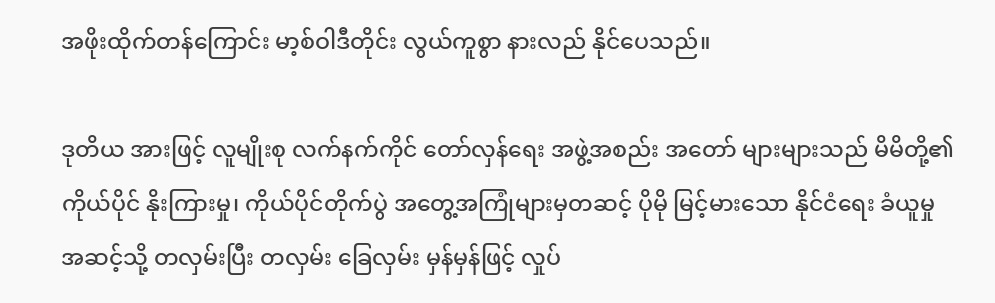အဖိုးထိုက်တန်ကြောင်း မာ့စ်ဝါဒီတိုင်း လွယ်ကူစွာ နားလည် နိုင်ပေသည်။

ဒုတိယ အားဖြင့် လူမျိုးစု လက်နက်ကိုင် တော်လှန်ရေး အဖွဲ့အစည်း အတော် များများသည် မိမိတို့၏ ကိုယ်ပိုင် နိုးကြားမှု၊ ကိုယ်ပိုင်တိုက်ပွဲ အတွေ့အကြုံများမှတဆင့် ပိုမို မြင့်မားသော နိုင်ငံရေး ခံယူမှုအဆင့်သို့ တလှမ်းပြီး တလှမ်း ခြေလှမ်း မှန်မှန်ဖြင့် လှုပ်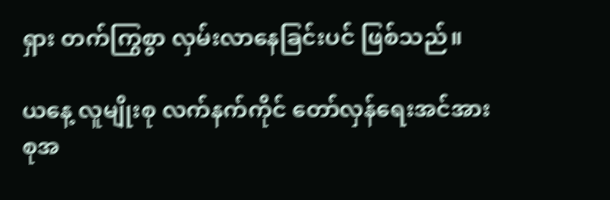ရှား တက်ကြွစွာ လှမ်းလာနေခြင်းပင် ဖြစ်သည်။

ယနေ့ လူမျိုးစု လက်နက်ကိုင် တော်လှန်ရေးအင်အားစုအ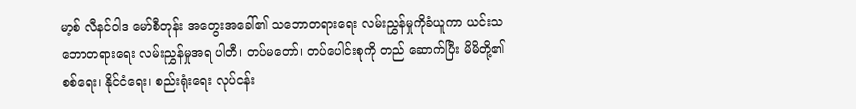မာ့စ် လီနင်ဝါဒ မော်စီတုန်း အတွေးအခေါ်၏ သဘောတရားရေး လမ်းညွှန်မှုကိုခံယူကာ ယင်းသဘောတရားရေး လမ်းညွှန်မှုအရ ပါတီ၊ တပ်မတော်၊ တပ်ပေါင်းစုကို တည် ဆောက်ပြီး မိမိတို့၏ စစ်ရေး၊ နိုင်ငံရေး၊ စည်းရုံးရေး လုပ်ငန်း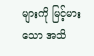များကို မြင့်မားသော အသိ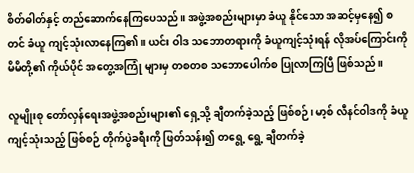စိတ်ဓါတ်နှင့် တည်ဆောက်နေကြပေသည်။ အဖွဲ့အစည်းများမှာ ခံယူ နိုင်သော အဆင့်မှနေ၍ စတင် ခံယူ ကျင့်သုံးလာနေကြ၏။ ယင်း ဝါဒ သဘောတရားကို ခံယူကျင့်သုံးရန် လိုအပ်ကြောင်းကို မိမိတို့၏ ကိုယ်ပိုင် အတွေ့အကြုံ များမှ တစတစ သဘောပေါက်စ ပြုလာကြပြီ ဖြစ်သည်။

လူမျိုးစု တော်လှန်ရေးအဖွဲ့အစည်းများ၏ ရှေ့သို့ ချီတက်ခဲ့သည့် ဖြစ်စဉ်၊ မာ့စ် လီနင်ဝါဒကို ခံယူ ကျင့်သုံးသည့် ဖြစ်စဉ် တိုက်ပွဲခရီးကို ဖြတ်သန်း၍ တရွေ့ ရွေ့ ချီတက်ခဲ့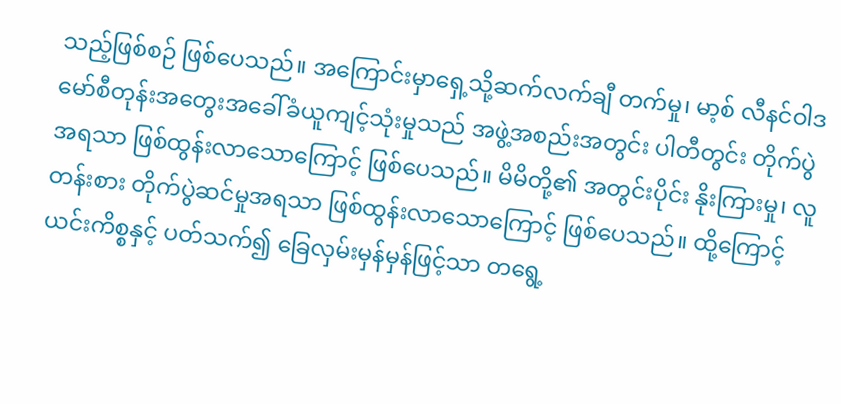သည့်ဖြစ်စဉ် ဖြစ်ပေသည်။ အကြောင်းမှာရှေ့သို့ဆက်လက်ချီ တက်မှု၊ မာ့စ် လီနင်ဝါဒ မော်စီတုန်းအတွေးအခေါ်ခံယူကျင့်သုံးမှုသည် အဖွဲ့အစည်းအတွင်း ပါတီတွင်း တိုက်ပွဲအရသာ ဖြစ်ထွန်းလာသောကြောင့် ဖြစ်ပေသည်။ မိမိတို့၏ အတွင်းပိုင်း နိုးကြားမှု၊ လူတန်းစား တိုက်ပွဲဆင်မှုအရသာ ဖြစ်ထွန်းလာသောကြောင့် ဖြစ်ပေသည်။ ထို့ကြောင့် ယင်းကိစ္စနှင့် ပတ်သက်၍ ခြေလှမ်းမှန်မှန်ဖြင့်သာ တရွေ့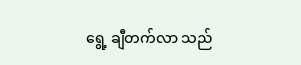ရွေ့ ချီတက်လာ သည်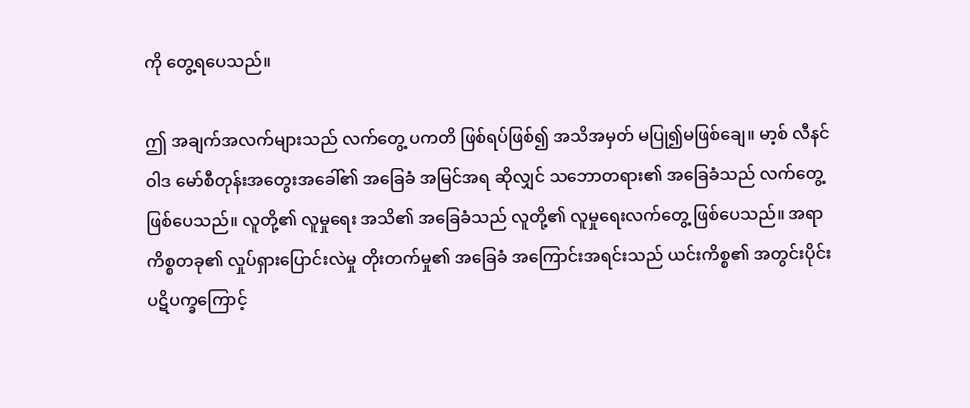ကို တွေ့ရပေသည်။

ဤ အချက်အလက်များသည် လက်တွေ့ ပကတိ ဖြစ်ရပ်ဖြစ်၍ အသိအမှတ် မပြု၍မဖြစ်ချေ။ မာ့စ် လီနင်ဝါဒ မော်စီတုန်းအတွေးအခေါ်၏ အခြေခံ အမြင်အရ ဆိုလျှင် သဘောတရား၏ အခြေခံသည် လက်တွေ့ ဖြစ်ပေသည်။ လူတို့၏ လူမှုရေး အသိ၏ အခြေခံသည် လူတို့၏ လူမှုရေးလက်တွေ့ ဖြစ်ပေသည်။ အရာ ကိစ္စတခု၏ လှုပ်ရှားပြောင်းလဲမှု တိုးတက်မှု၏ အခြေခံ အကြောင်းအရင်းသည် ယင်းကိစ္စ၏ အတွင်းပိုင်း ပဋိပက္ခကြောင့်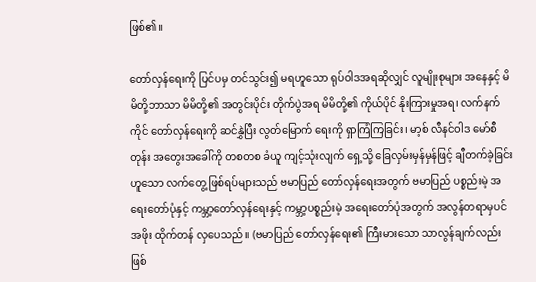ဖြစ်၏။

တော်လှန်ရေးကို ပြင်ပမှ တင်သွင်း၍ မရဟူသော ရုပ်ဝါဒအရဆိုလျှင် လူမျိုးစုများ အနေနှင့် မိမိတို့ဘာသာ မိမိတို့၏ အတွင်းပိုင်း တိုက်ပွဲအရ မိမိတို့၏ ကိုယ်ပိုင် နိုးကြားမှုအရ၊ လက်နက်ကိုင် တော်လှန်ရေးကို ဆင်နွှဲပြီး လွတ်မြောက် ရေးကို ရှာကြံကြခြင်း၊ မာ့စ် လီနင်ဝါဒ မော်စီတုန်း အတွေးအခေါ်ကို တစတစ ခံယူ ကျင့်သုံးလျက် ရှေ့သို့ ခြေလှမ်းမှန်မှန်ဖြင့် ချီတက်ခဲ့ခြင်းဟူသော လက်တွေ့ ဖြစ်ရပ်များသည် ဗမာပြည် တော်လှန်ရေးအတွက် ဗမာပြည် ပစ္စည်းမဲ့ အရေးတော်ပုံနှင့် ကမ္ဘာ့တော်လှန်ရေးနှင့် ကမ္ဘာ့ပစ္စည်းမဲ့ အရေးတော်ပုံအတွက် အလွန်တရာမှပင် အဖိုး ထိုက်တန် လှပေသည်။ (ဗမာပြည် တော်လှန်ရေး၏ ကြီးမားသော သာလွန်ချက်လည်း ဖြစ်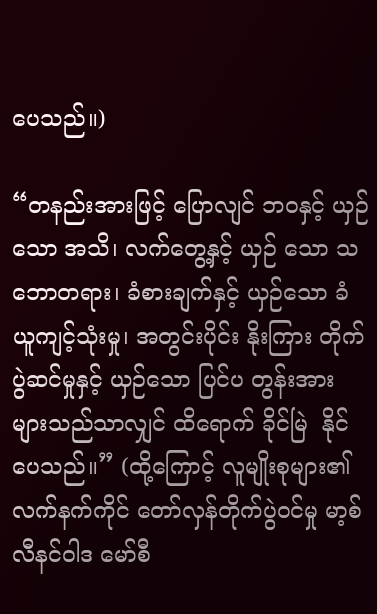ပေသည်။)

“တနည်းအားဖြင့် ပြောလျင် ဘဝနှင့် ယှဉ်သော အသိ၊ လက်တွေ့နှင့် ယှဉ် သော သဘောတရား၊ ခံစားချက်နှင့် ယှဉ်သော ခံယူကျင့်သုံးမှု၊ အတွင်းပိုင်း နိုးကြား တိုက်ပွဲဆင်မှုနှင့် ယှဉ်သော ပြင်ပ တွန်းအားများသည်သာလျှင် ထိရောက် ခိုင်မြဲ  နိုင်ပေသည်။” (ထို့ကြောင့် လူမျိုးစုများ၏ လက်နက်ကိုင် တော်လှန်တိုက်ပွဲဝင်မှု မာ့စ် လီနင်ဝါဒ မော်စီ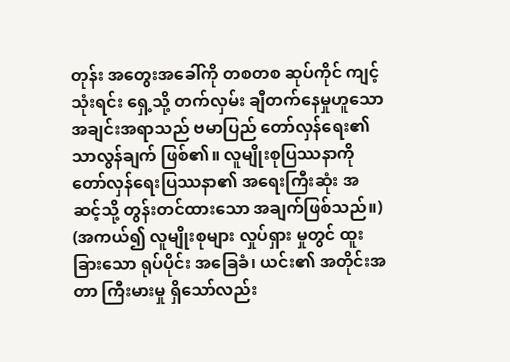တုန်း အတွေးအခေါ်ကို တစတစ ဆုပ်ကိုင် ကျင့်သုံးရင်း ရှေ့သို့ တက်လှမ်း ချီတက်နေမှုဟူသော အချင်းအရာသည် ဗမာပြည် တော်လှန်ရေး၏ သာလွန်ချက် ဖြစ်၏။ လူမျိုးစုပြဿနာကို တော်လှန်ရေးပြဿနာ၏ အရေးကြီးဆုံး အဆင့်သို့ တွန်းတင်ထားသော အချက်ဖြစ်သည်။) (အကယ်၍ လူမျိုးစုများ လှုပ်ရှား မှုတွင် ထူးခြားသော ရုပ်ပိုင်း အခြေခံ၊ ယင်း၏ အတိုင်းအတာ ကြီးမားမှု ရှိသော်လည်း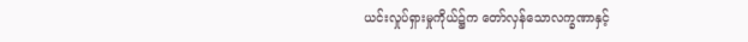ယင်းလှုပ်ရှားမှုကိုယ်၌က တော်လှန်သောလက္ခဏာနှင့်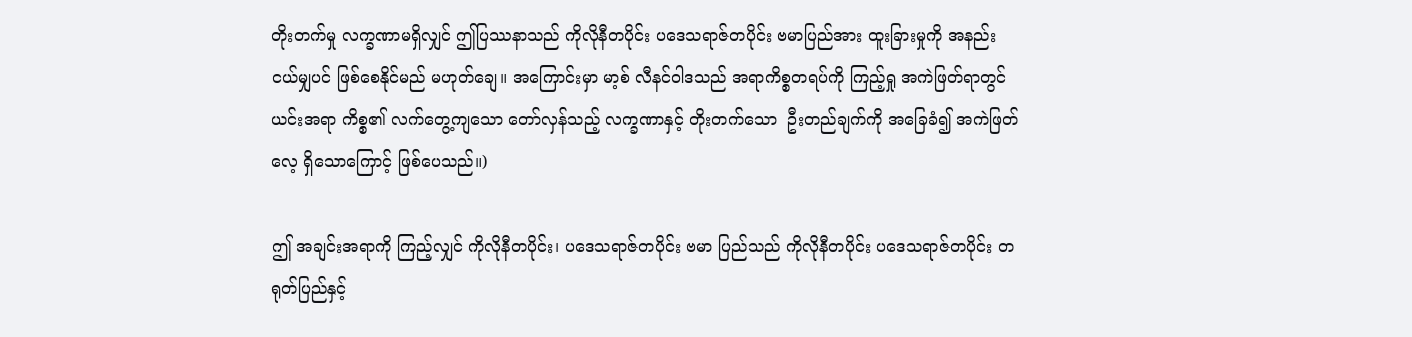တိုးတက်မှု လက္ခဏာမရှိလျှင် ဤပြဿနာသည် ကိုလိုနီတပိုင်း ပဒေသရာဇ်တပိုင်း ဗမာပြည်အား ထူးခြားမှုကို အနည်းငယ်မျှပင် ဖြစ်စေနိုင်မည် မဟုတ်ချေ။ အကြောင်းမှာ မာ့စ် လီနင်ဝါဒသည် အရာကိစ္စတရပ်ကို ကြည့်ရှု အကဲဖြတ်ရာတွင် ယင်းအရာ ကိစ္စ၏ လက်တွေ့ကျသော တော်လှန်သည့် လက္ခဏာနှင့် တိုးတက်သော  ဦးတည်ချက်ကို အခြေခံ၍ အကဲဖြတ် လေ့ ရှိသောကြောင့် ဖြစ်ပေသည်။)

ဤ အချင်းအရာကို ကြည့်လျှင် ကိုလိုနီတပိုင်း၊ ပဒေသရာဇ်တပိုင်း ဗမာ ပြည်သည် ကိုလိုနီတပိုင်း ပဒေသရာဇ်တပိုင်း တရုတ်ပြည်နှင့်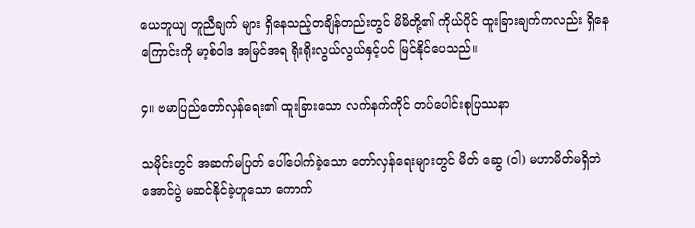ယေဘူယျ တူညီချက် များ ရှိနေသည့်တချိန်တည်းတွင် မိမိတို့၏ ကိုယ်ပိုင် ထူးခြားချက်ကလည်း ရှိနေ ကြောင်းကို မာ့စ်ဝါဒ အမြင်အရ ရိုးရိုးလွယ်လွယ်နှင့်ပင် မြင်နိုင်ပေသည်။

၄။ ဗမာပြည်တော်လှန်ရေး၏ ထူးခြားသော လက်နက်ကိုင် တပ်ပေါင်းစုပြဿနာ

သမိုင်းတွင် အဆက်မပြတ် ပေါ်ပေါက်ခဲ့သော တော်လှန်ရေးများတွင် မိတ် ဆွေ (ဝါ) မဟာမိတ်မရှိဘဲ အောင်ပွဲ မဆင်နိုင်ခဲ့ဟူသော ကောက်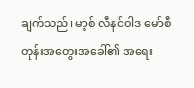ချက်သည်၊ မာ့စ် လီနင်ဝါဒ မော်စီတုန်းအတွေးအခေါ်၏ အရေး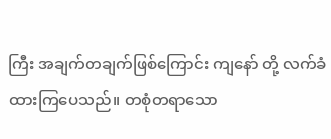ကြီး အချက်တချက်ဖြစ်ကြောင်း ကျနော် တို့ လက်ခံထားကြပေသည်။ တစုံတရာသော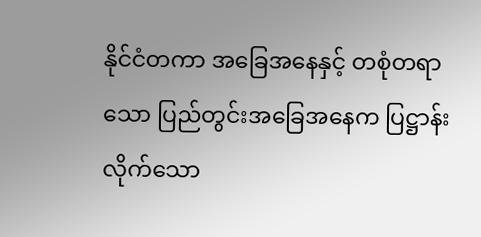နိုင်ငံတကာ အခြေအနေနှင့် တစုံတရာ သော ပြည်တွင်းအခြေအနေက ပြဋ္ဌာန်းလိုက်သော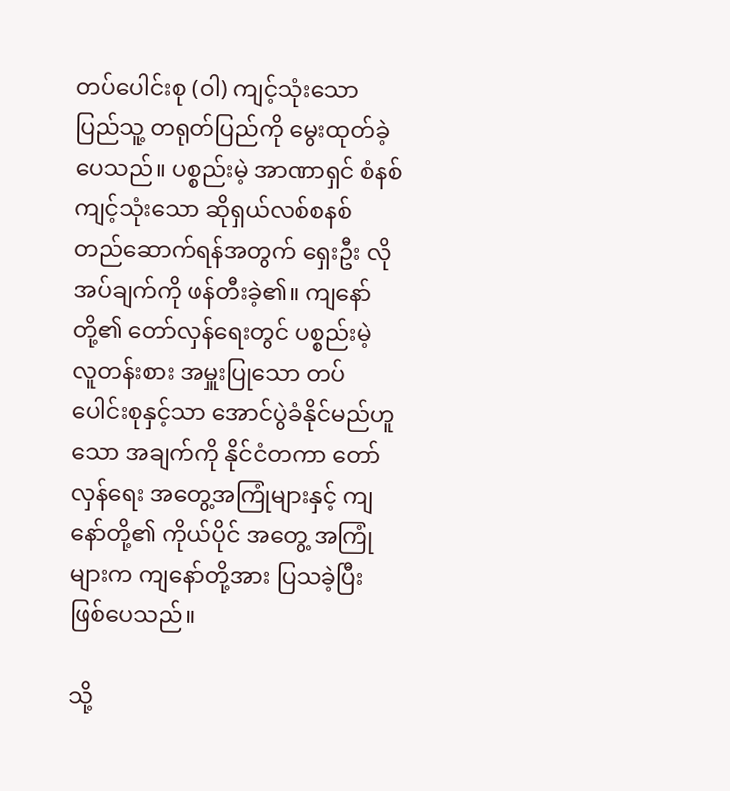တပ်ပေါင်းစု (ဝါ) ကျင့်သုံးသော ပြည်သူ့ တရုတ်ပြည်ကို မွေးထုတ်ခဲ့ပေသည်။ ပစ္စည်းမဲ့ အာဏာရှင် စံနစ် ကျင့်သုံးသော ဆိုရှယ်လစ်စနစ် တည်ဆောက်ရန်အတွက် ရှေးဦး လိုအပ်ချက်ကို ဖန်တီးခဲ့၏။ ကျနော်တို့၏ တော်လှန်ရေးတွင် ပစ္စည်းမဲ့ လူတန်းစား အမှူးပြုသော တပ်ပေါင်းစုနှင့်သာ အောင်ပွဲခံနိုင်မည်ဟူသော အချက်ကို နိုင်ငံတကာ တော်လှန်ရေး အတွေ့အကြုံများနှင့် ကျနော်တို့၏ ကိုယ်ပိုင် အတွေ့ အကြုံများက ကျနော်တို့အား ပြသခဲ့ပြီး ဖြစ်ပေသည်။

သို့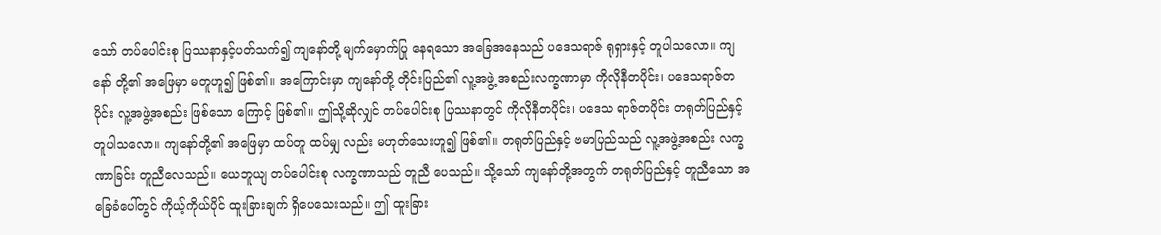သော် တပ်ပေါင်းစု ပြဿနာနှင့်ပတ်သက်၍ ကျနော်တို့ မျက်မှောက်ပြု နေရသော အခြေအနေသည် ပဒေသရာဇ် ရုရှားနှင့် တူပါသလော။ ကျနော် တို့၏ အဖြေမှာ မတူဟူ၍ ဖြစ်၏။ အကြောင်းမှာ ကျနော်တို့ တိုင်းပြည်၏ လူ့အဖွဲ့ အစည်းလက္ခဏာမှာ ကိုလိုနီတပိုင်း၊ ပဒေသရာဇ်တပိုင်း လူ့အဖွဲ့အစည်း ဖြစ်သော ကြောင့် ဖြစ်၏။ ဤသို့ဆိုလျှင် တပ်ပေါင်းစု ပြဿနာတွင် ကိုလိုနီတပိုင်း၊ ပဒေသ ရာဇ်တပိုင်း တရုတ်ပြည်နှင့် တူပါသလော။ ကျနော်တို့၏ အဖြေမှာ ထပ်တူ ထပ်မျှ လည်း မဟုတ်သေးဟူ၍ ဖြစ်၏။ တရုတ်ပြည်နှင့် ဗမာပြည်သည် လူ့အဖွဲ့အစည်း လက္ခဏာခြင်း တူညီလေသည်။ ယေဘူယျ တပ်ပေါင်းစု လက္ခဏာသည် တူညီ ပေသည်။ သို့သော် ကျနော်တို့အတွက် တရုတ်ပြည်နှင့် တူညီသော အခြေခံပေါ်တွင် ကိုယ့်ကိုယ်ပိုင် ထူးခြားချက် ရှိပေသေးသည်။ ဤ ထူးခြား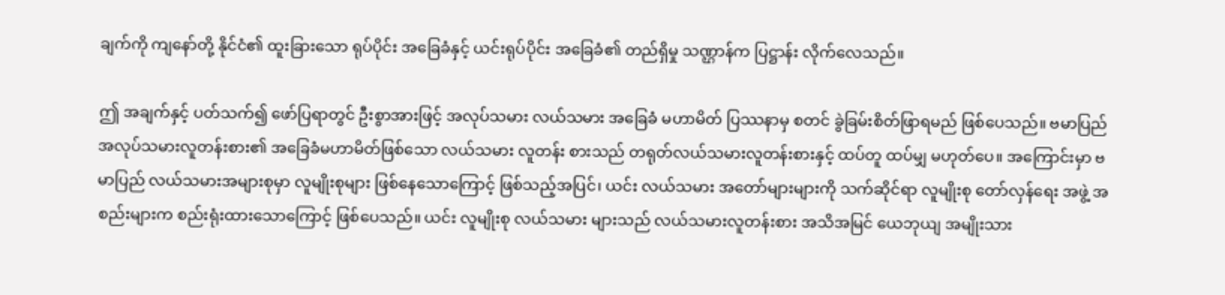ချက်ကို ကျနော်တို့ နိုင်ငံ၏ ထူးခြားသော ရုပ်ပိုင်း အခြေခံနှင့် ယင်းရုပ်ပိုင်း အခြေခံ၏ တည်ရှိမှု သဏ္ဌာန်က ပြဋ္ဌာန်း လိုက်လေသည်။

ဤ အချက်နှင့် ပတ်သက်၍ ဖော်ပြရာတွင် ဦးစွာအားဖြင့် အလုပ်သမား လယ်သမား အခြေခံ မဟာမိတ် ပြဿနာမှ စတင် ခွဲခြမ်းစိတ်ဖြာရမည် ဖြစ်ပေသည်။ ဗမာပြည် အလုပ်သမားလူတန်းစား၏ အခြေခံမဟာမိတ်ဖြစ်သော လယ်သမား လူတန်း စားသည် တရုတ်လယ်သမားလူတန်းစားနှင့် ထပ်တူ ထပ်မျှ မဟုတ်ပေ။ အကြောင်းမှာ ဗမာပြည် လယ်သမားအများစုမှာ လူမျိုးစုများ ဖြစ်နေသောကြောင့် ဖြစ်သည့်အပြင်၊ ယင်း လယ်သမား အတော်များများကို သက်ဆိုင်ရာ လူမျိုးစု တော်လှန်ရေး အဖွဲ့ အစည်းများက စည်းရုံးထားသောကြောင့် ဖြစ်ပေသည်။ ယင်း လူမျိုးစု လယ်သမား များသည် လယ်သမားလူတန်းစား အသိအမြင် ယေဘုယျ အမျိုးသား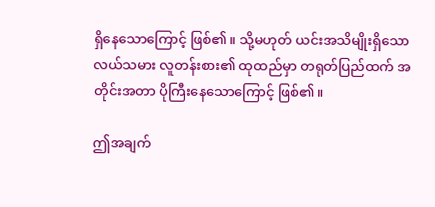ရှိနေသောကြောင့် ဖြစ်၏။ သို့မဟုတ် ယင်းအသိမျိုးရှိသော လယ်သမား လူတန်းစား၏ ထုထည်မှာ တရုတ်ပြည်ထက် အတိုင်းအတာ ပိုကြီးနေသောကြောင့် ဖြစ်၏။

ဤအချက်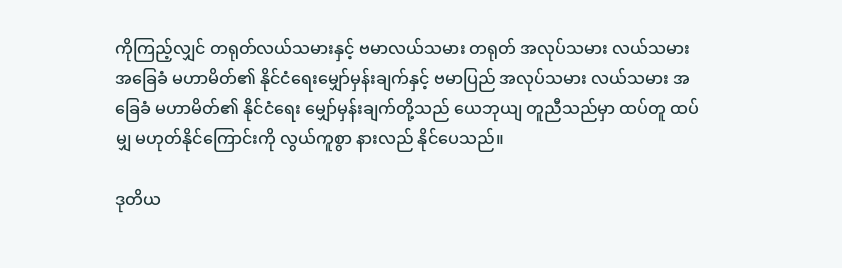ကိုကြည့်လျှင် တရုတ်လယ်သမားနှင့် ဗမာလယ်သမား တရုတ် အလုပ်သမား လယ်သမား အခြေခံ မဟာမိတ်၏ နိုင်ငံရေးမျှော်မှန်းချက်နှင့် ဗမာပြည် အလုပ်သမား လယ်သမား အခြေခံ မဟာမိတ်၏ နိုင်ငံရေး မျှော်မှန်းချက်တို့သည် ယေဘုယျ တူညီသည်မှာ ထပ်တူ ထပ်မျှ မဟုတ်နိုင်ကြောင်းကို လွယ်ကူစွာ နားလည် နိုင်ပေသည်။

ဒုတိယ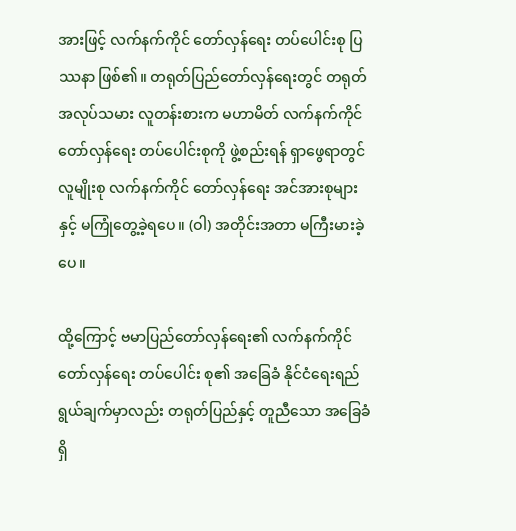အားဖြင့် လက်နက်ကိုင် တော်လှန်ရေး တပ်ပေါင်းစု ပြဿနာ ဖြစ်၏။ တရုတ်ပြည်တော်လှန်ရေးတွင် တရုတ် အလုပ်သမား လူတန်းစားက မဟာမိတ် လက်နက်ကိုင် တော်လှန်ရေး တပ်ပေါင်းစုကို ဖွဲ့စည်းရန် ရှာဖွေရာတွင် လူမျိုးစု လက်နက်ကိုင် တော်လှန်ရေး အင်အားစုများနှင့် မကြုံတွေ့ခဲ့ရပေ။ (ဝါ) အတိုင်းအတာ မကြီးမားခဲ့ပေ။

ထို့ကြောင့် ဗမာပြည်တော်လှန်ရေး၏ လက်နက်ကိုင်တော်လှန်ရေး တပ်ပေါင်း စု၏ အခြေခံ နိုင်ငံရေးရည်ရွယ်ချက်မှာလည်း တရုတ်ပြည်နှင့် တူညီသော အခြေခံ ရှိ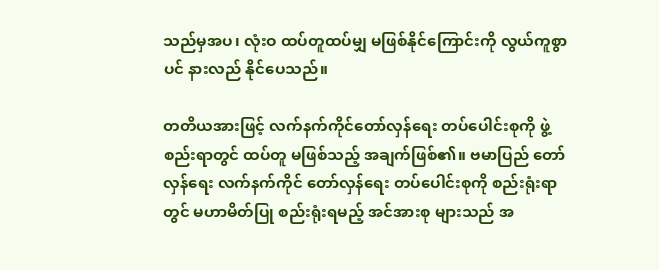သည်မှအပ၊ လုံးဝ ထပ်တူထပ်မျှ မဖြစ်နိုင်ကြောင်းကို လွယ်ကူစွာပင် နားလည် နိုင်ပေသည်။

တတိယအားဖြင့် လက်နက်ကိုင်တော်လှန်ရေး တပ်ပေါင်းစုကို ဖွဲ့စည်းရာတွင် ထပ်တူ မဖြစ်သည့် အချက်ဖြစ်၏။ ဗမာပြည် တော်လှန်ရေး လက်နက်ကိုင် တော်လှန်ရေး တပ်ပေါင်းစုကို စည်းရုံးရာတွင် မဟာမိတ်ပြု စည်းရုံးရမည့် အင်အားစု များသည် အ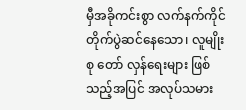မှီအခိုကင်းစွာ လက်နက်ကိုင် တိုက်ပွဲဆင်နေသော၊ လူမျိုးစု တော် လှန်ရေးများ ဖြစ်သည့်အပြင် အလုပ်သမား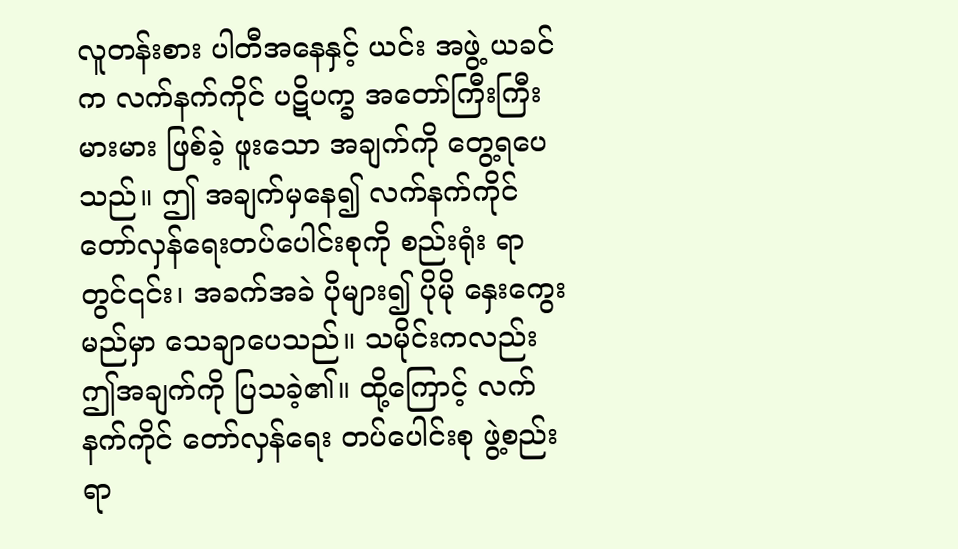လူတန်းစား ပါတီအနေနှင့် ယင်း အဖွဲ့ ယခင်က လက်နက်ကိုင် ပဋိပက္ခ အတော်ကြီးကြီးမားမား ဖြစ်ခဲ့ ဖူးသော အချက်ကို တွေ့ရပေသည်။ ဤ အချက်မှနေ၍ လက်နက်ကိုင် တော်လှန်ရေးတပ်ပေါင်းစုကို စည်းရုံး ရာတွင်၎င်း၊ အခက်အခဲ ပိုများ၍ ပိုမို နှေးကွေးမည်မှာ သေချာပေသည်။ သမိုင်းကလည်း ဤအချက်ကို ပြသခဲ့၏။ ထို့ကြောင့် လက်နက်ကိုင် တော်လှန်ရေး တပ်ပေါင်းစု ဖွဲ့စည်းရာ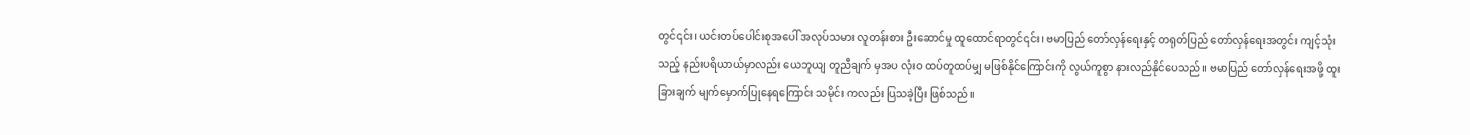တွင်၎င်း၊ ယင်းတပ်ပေါင်းစုအပေါ် အလုပ်သမား လူတန်းစား ဦးဆောင်မှု ထူထောင်ရာတွင်၎င်း၊ ဗမာပြည် တော်လှန်ရေးနှင့် တရုတ်ပြည် တော်လှန်ရေးအတွင်း ကျင့်သုံးသည့် နည်းပရိယာယ်မှာလည်း ယေဘူယျ တူညီချက် မှအပ လုံးဝ ထပ်တူထပ်မျှ မဖြစ်နိုင်ကြောင်းကို လွယ်ကူစွာ နားလည်နိုင်ပေသည်။ ဗမာပြည် တော်လှန်ရေးအဖို့ ထူးခြားချက် မျက်မှောက်ပြုနေရကြောင်း သမိုင်း ကလည်း ပြသခဲ့ပြီး ဖြစ်သည်။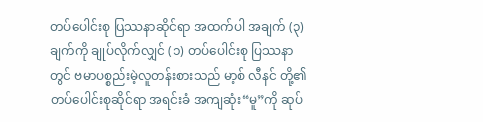တပ်ပေါင်းစု ပြဿနာဆိုင်ရာ အထက်ပါ အချက် (၃)ချက်ကို ချုပ်လိုက်လျှင် (၁) တပ်ပေါင်းစု ပြဿနာတွင် ဗမာပစ္စည်းမဲ့လူတန်းစားသည် မာ့စ် လီနင် တို့၏ တပ်ပေါင်းစုဆိုင်ရာ အရင်းခံ အကျဆုံး“မူ”ကို ဆုပ်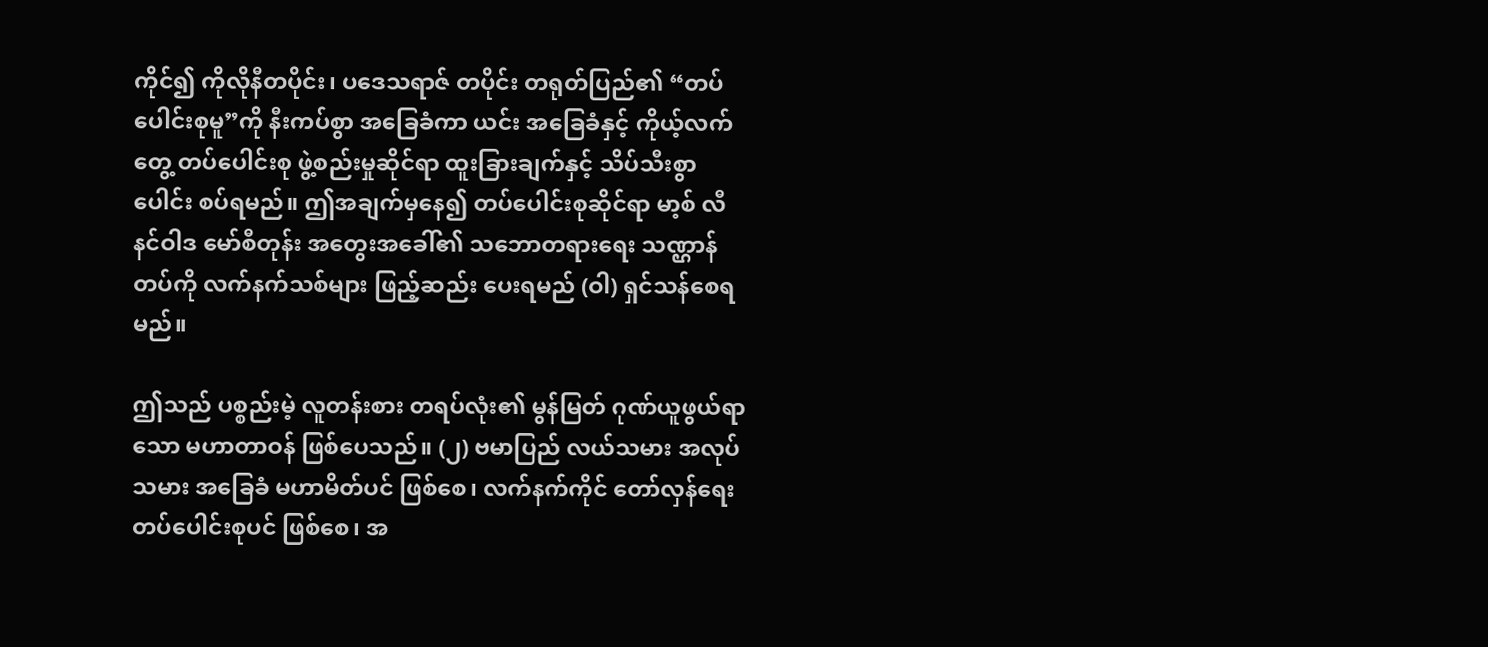ကိုင်၍ ကိုလိုနီတပိုင်း၊ ပဒေသရာဇ် တပိုင်း တရုတ်ပြည်၏ “တပ်ပေါင်းစုမူ”ကို နီးကပ်စွာ အခြေခံကာ ယင်း အခြေခံနှင့် ကိုယ့်လက်တွေ့ တပ်ပေါင်းစု ဖွဲ့စည်းမှုဆိုင်ရာ ထူးခြားချက်နှင့် သိပ်သီးစွာ ပေါင်း စပ်ရမည်။ ဤအချက်မှနေ၍ တပ်ပေါင်းစုဆိုင်ရာ မာ့စ် လီနင်ဝါဒ မော်စီတုန်း အတွေးအခေါ်၏ သဘောတရားရေး သဏ္ဌာန် တပ်ကို လက်နက်သစ်များ ဖြည့်ဆည်း ပေးရမည် (ဝါ) ရှင်သန်စေရမည်။

ဤသည် ပစ္စည်းမဲ့ လူတန်းစား တရပ်လုံး၏ မွန်မြတ် ဂုဏ်ယူဖွယ်ရာသော မဟာတာဝန် ဖြစ်ပေသည်။ (၂) ဗမာပြည် လယ်သမား အလုပ်သမား အခြေခံ မဟာမိတ်ပင် ဖြစ်စေ၊ လက်နက်ကိုင် တော်လှန်ရေး တပ်ပေါင်းစုပင် ဖြစ်စေ၊ အ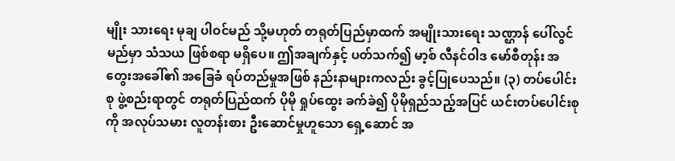မျိုး သားရေး မုချ ပါဝင်မည် သို့မဟုတ် တရုတ်ပြည်မှာထက် အမျိုးသားရေး သဏ္ဌာန် ပေါ်လွင်မည်မှာ သံသယ ဖြစ်စရာ မရှိပေ။ ဤအချက်နှင့် ပတ်သက်၍ မာ့စ် လီနင်ဝါဒ မော်စီတုန်း အတွေးအခေါ်၏ အခြေခံ ရပ်တည်မှုအဖြစ် နည်းနာများကလည်း ခွင့်ပြုပေသည်။ (၃) တပ်ပေါင်းစု ဖွဲ့စည်းရာတွင် တရုတ်ပြည်ထက် ပိုမို ရှုပ်ထွေး ခက်ခဲ၍ ပိုမိုရှည်သည့်အပြင် ယင်းတပ်ပေါင်းစုကို အလုပ်သမား လူတန်းစား ဦးဆောင်မှုဟူသော ရှေ့ဆောင် အ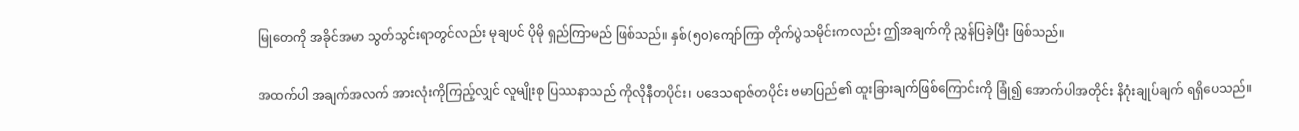မြုတေကို အခိုင်အမာ သွတ်သွင်းရာတွင်လည်း မုချပင် ပိုမို ရှည်ကြာမည် ဖြစ်သည်။ နှစ်(၅၀)ကျော်ကြာ တိုက်ပွဲသမိုင်းကလည်း ဤအချက်ကို ညွှန်ပြခဲ့ပြီး ဖြစ်သည်။

အထက်ပါ အချက်အလက် အားလုံးကိုကြည့်လျှင် လူမျိုးစု ပြဿနာသည် ကိုလိုနီတပိုင်း၊ ပဒေသရာဇ်တပိုင်း ဗမာပြည်၏ ထူးခြားချက်ဖြစ်ကြောင်းကို ခြုံ၍ အောက်ပါအတိုင်း နိဂုံးချုပ်ချက် ရရှိပေသည်။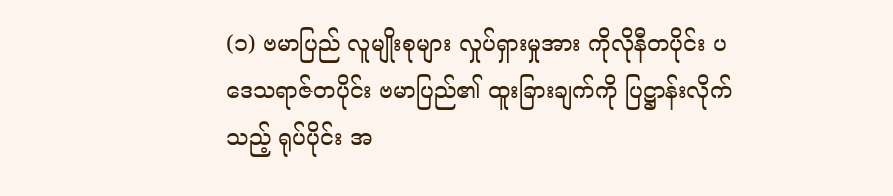(၁) ဗမာပြည် လူမျိုးစုများ လှုပ်ရှားမှုအား ကိုလိုနီတပိုင်း ပဒေသရာဇ်တပိုင်း ဗမာပြည်၏ ထူးခြားချက်ကို ပြဋ္ဌာန်းလိုက်သည့် ရုပ်ပိုင်း အ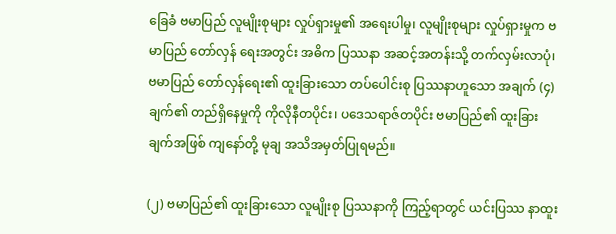ခြေခံ ဗမာပြည် လူမျိုးစုများ လှုပ်ရှားမှု၏ အရေးပါမှု၊ လူမျိုးစုများ လှုပ်ရှားမှုက ဗမာပြည် တော်လှန် ရေးအတွင်း အဓိက ပြဿနာ အဆင့်အတန်းသို့ တက်လှမ်းလာပုံ၊ ဗမာပြည် တော်လှန်ရေး၏ ထူးခြားသော တပ်ပေါင်းစု ပြဿနာဟူသော အချက် (၄)ချက်၏ တည်ရှိနေမှုကို ကိုလိုနီတပိုင်း၊ ပဒေသရာဇ်တပိုင်း ဗမာပြည်၏ ထူးခြားချက်အဖြစ် ကျနော်တို့ မုချ အသိအမှတ်ပြုရမည်။

(၂) ဗမာပြည်၏ ထူးခြားသော လူမျိုးစု ပြဿနာကို ကြည့်ရာတွင် ယင်းပြဿ နာထူး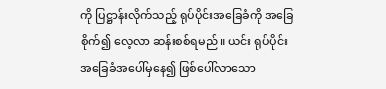ကို ပြဋ္ဌာန်းလိုက်သည့် ရုပ်ပိုင်းအခြေခံကို အခြေစိုက်၍ လေ့လာ ဆန်းစစ်ရမည်။ ယင်း ရုပ်ပိုင်း အခြေခံအပေါ်မှနေ၍ ဖြစ်ပေါ်လာသော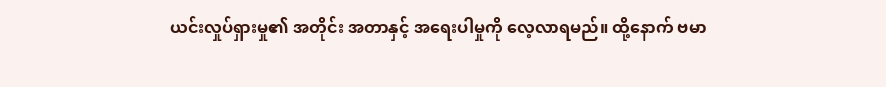ယင်းလှုပ်ရှားမှု၏ အတိုင်း အတာနှင့် အရေးပါမှုကို လေ့လာရမည်။ ထို့နောက် ဗမာ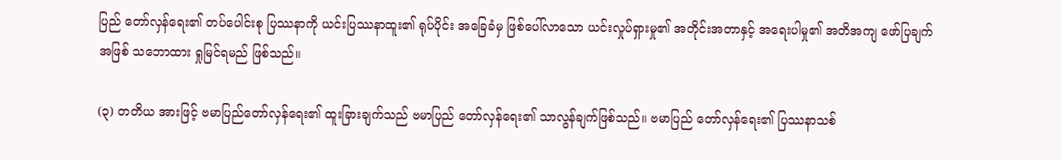ပြည် တော်လှန်ရေး၏ တပ်ပေါင်းစု ပြဿနာကို ယင်းပြဿနာထူး၏ ရုပ်ပိုင်း အခြေခံမှ ဖြစ်ပေါ်လာသော ယင်းလှုပ်ရှားမှု၏ အတိုင်းအတာနှင့် အရေးပါမှု၏ အတိအကျ ဖော်ပြချက် အဖြစ် သဘောထား ရှုမြင်ရမည် ဖြစ်သည်။

(၃) တတိယ အားဖြင့် ဗမာပြည်တော်လှန်ရေး၏ ထူးခြားချက်သည် ဗမာပြည် တော်လှန်ရေး၏ သာလွန်ချက်ဖြစ်သည်။ ဗမာပြည် တော်လှန်ရေး၏ ပြဿနာသစ်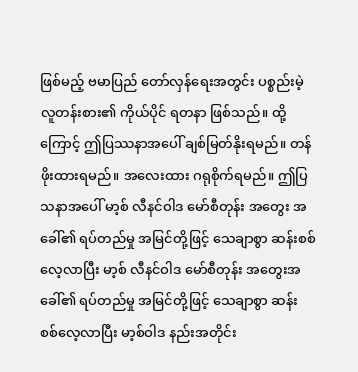ဖြစ်မည့် ဗမာပြည် တော်လှန်ရေးအတွင်း ပစ္စည်းမဲ့ လူတန်းစား၏ ကိုယ်ပိုင် ရတနာ ဖြစ်သည်။ ထို့ကြောင့် ဤပြဿနာအပေါ် ချစ်မြတ်နိုးရမည်။ တန်ဖိုးထားရမည်။ အလေးထား ဂရုစိုက်ရမည်။ ဤပြသနာအပေါ် မာ့စ် လီနင်ဝါဒ မော်စီတုန်း အတွေး အခေါ်၏ ရပ်တည်မှု အမြင်တို့ဖြင့် သေချာစွာ ဆန်းစစ်လေ့လာပြီး မာ့စ် လီနင်ဝါဒ မော်စီတုန်း အတွေးအခေါ်၏ ရပ်တည်မှု အမြင်တို့ဖြင့် သေချာစွာ ဆန်း စစ်လေ့လာပြီး မာ့စ်ဝါဒ နည်းအတိုင်း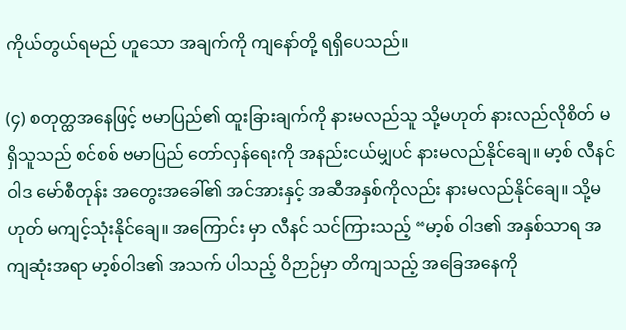ကိုယ်တွယ်ရမည် ဟူသော အချက်ကို ကျနော်တို့ ရရှိပေသည်။

(၄) စတုတ္ထအနေဖြင့် ဗမာပြည်၏ ထူးခြားချက်ကို နားမလည်သူ သို့မဟုတ် နားလည်လိုစိတ် မရှိသူသည် စင်စစ် ဗမာပြည် တော်လှန်ရေးကို အနည်းငယ်မျှပင် နားမလည်နိုင်ချေ။ မာ့စ် လီနင်ဝါဒ မော်စီတုန်း အတွေးအခေါ်၏ အင်အားနှင့် အဆီအနှစ်ကိုလည်း နားမလည်နိုင်ချေ။ သို့မဟုတ် မကျင့်သုံးနိုင်ချေ။ အကြောင်း မှာ လီနင် သင်ကြားသည့် “မာ့စ် ဝါဒ၏ အနှစ်သာရ အကျဆုံးအရာ မာ့စ်ဝါဒ၏ အသက် ပါသည့် ဝိဉာဉ်မှာ တိကျသည့် အခြေအနေကို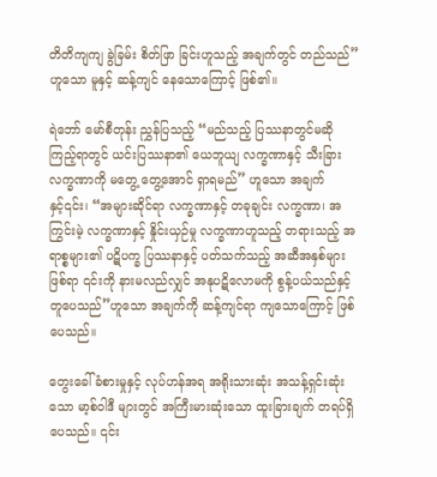တိတိကျကျ ခွဲခြမ်း စိတ်ဖြာ ခြင်းဟူသည့် အချက်တွင် တည်သည်” ဟူသော မူနှင့် ဆန့်ကျင် နေသောကြောင့် ဖြစ်၏။

ရဲဘော် မော်စီတုန်း ညွှန်ပြသည့် “မည်သည့် ပြဿနာတွင်မဆို ကြည့်ရာတွင် ယင်းပြဿနာ၏ ယေဘူယျ လက္ခဏာနှင့် သီးခြား လက္ခဏာကို မတွေ့ တွေ့အောင် ရှာရမည်” ဟူသော အချက်နှင့်၎င်း၊ “အများဆိုင်ရာ လက္ခဏာနှင့် တခုချင်း လက္ခဏာ၊ အကြွင်းမဲ့ လက္ခဏာနှင့် နှိုင်းယှဉ်မှု လက္ခဏာဟူသည့် တရားသည့် အရာစ္စများ၏ ပဋိပက္ခ ပြဿနာနှင့် ပတ်သက်သည့် အဆီအနှစ်များ ဖြစ်ရာ ၎င်းကို နားမလည်လျှင် အနုပဋိလောမကို စွန့်ပယ်သည်နှင့် တူပေသည်”ဟူသော အချက်ကို ဆန့်ကျင်ရာ ကျသောကြောင့် ဖြစ်ပေသည်။

တွေးခေါ်ခံစားမှုနှင့် လုပ်ဟန်အရ အရိုးသားဆုံး အသန့်ရှင်းဆုံးသော မာ့စ်ဝါဒီ များတွင် အကြီးမားဆုံးသော ထူးခြားချက် တရပ်ရှိပေသည်။ ၎င်း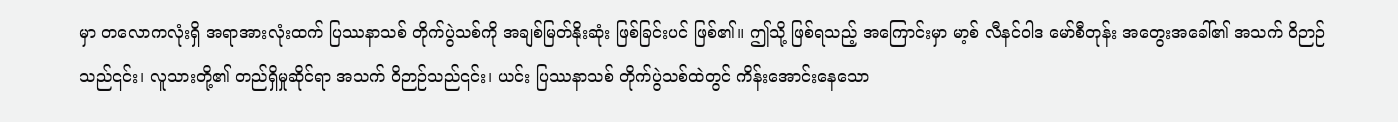မှာ တလောကလုံးရှိ အရာအားလုံးထက် ပြဿနာသစ် တိုက်ပွဲသစ်ကို အချစ်မြတ်နိုးဆုံး ဖြစ်ခြင်းပင် ဖြစ်၏။ ဤသို့ ဖြစ်ရသည့် အကြောင်းမှာ မာ့စ် လီနင်ဝါဒ မော်စီတုန်း အတွေးအခေါ်၏ အသက် ဝိဉာဉ်သည်၎င်း၊ လူသားတို့၏ တည်ရှိမှုဆိုင်ရာ အသက် ဝိဉာဉ်သည်၎င်း၊ ယင်း ပြဿနာသစ် တိုက်ပွဲသစ်ထဲတွင် ကိန်းအောင်းနေသော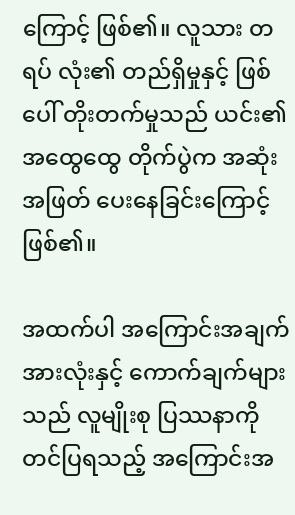ကြောင့် ဖြစ်၏။ လူသား တရပ် လုံး၏ တည်ရှိမှုနှင့် ဖြစ်ပေါ် တိုးတက်မှုသည် ယင်း၏ အထွေထွေ တိုက်ပွဲက အဆုံးအဖြတ် ပေးနေခြင်းကြောင့် ဖြစ်၏။

အထက်ပါ အကြောင်းအချက်အားလုံးနှင့် ကောက်ချက်များသည် လူမျိုးစု ပြဿနာကို တင်ပြရသည့် အကြောင်းအ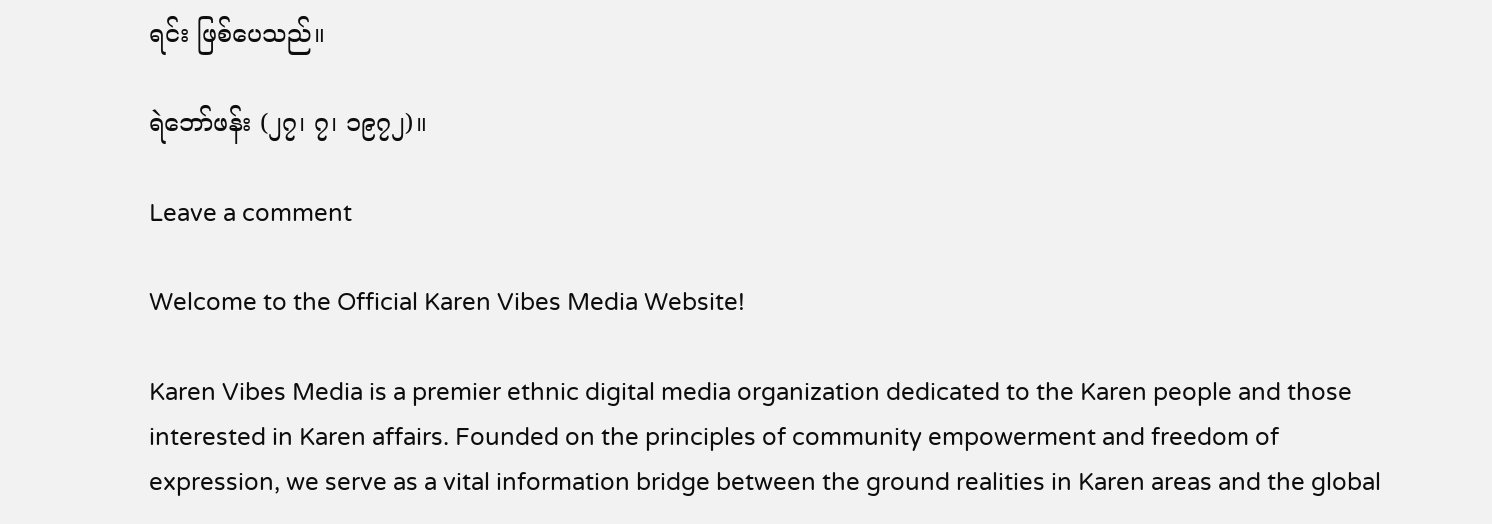ရင်း ဖြစ်ပေသည်။

ရဲဘော်ဖန်း (၂၇၊ ၇၊ ၁၉၇၂)။

Leave a comment

Welcome to the Official Karen Vibes Media Website!

Karen Vibes Media is a premier ethnic digital media organization dedicated to the Karen people and those interested in Karen affairs. Founded on the principles of community empowerment and freedom of expression, we serve as a vital information bridge between the ground realities in Karen areas and the global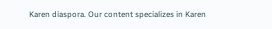Karen diaspora. Our content specializes in Karen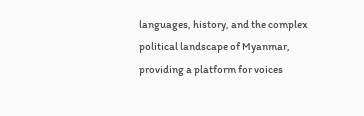languages, history, and the complex political landscape of Myanmar, providing a platform for voices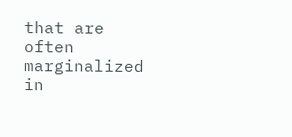that are often marginalized in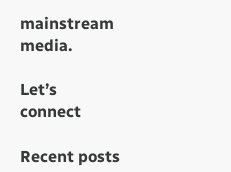mainstream media.

Let’s connect

Recent posts